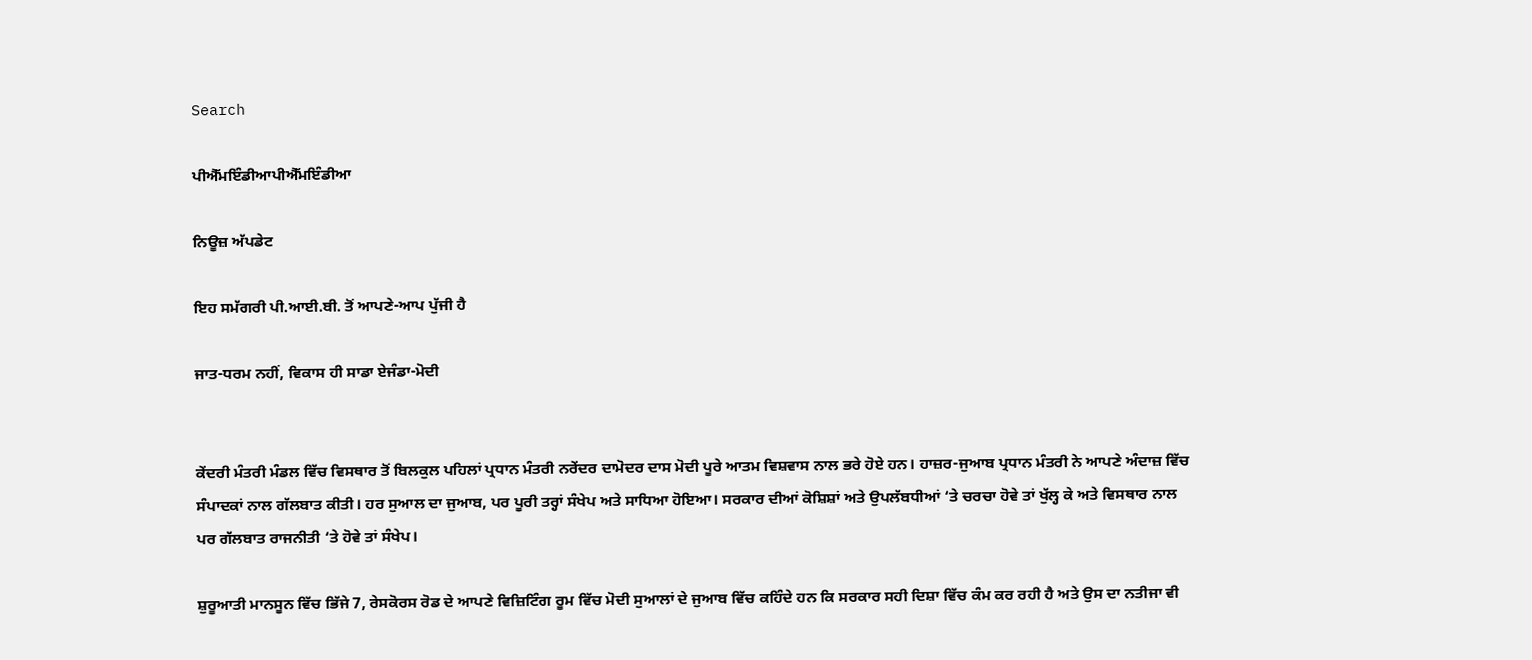Search

ਪੀਐੱਮਇੰਡੀਆਪੀਐੱਮਇੰਡੀਆ

ਨਿਊਜ਼ ਅੱਪਡੇਟ

ਇਹ ਸਮੱਗਰੀ ਪੀ.ਆਈ.ਬੀ. ਤੋਂ ਆਪਣੇ-ਆਪ ਪੁੱਜੀ ਹੈ

ਜਾਤ-ਧਰਮ ਨਹੀਂ, ਵਿਕਾਸ ਹੀ ਸਾਡਾ ਏਜੰਡਾ-ਮੋਦੀ


ਕੇਂਦਰੀ ਮੰਤਰੀ ਮੰਡਲ ਵਿੱਚ ਵਿਸਥਾਰ ਤੋਂ ਬਿਲਕੁਲ ਪਹਿਲਾਂ ਪ੍ਰਧਾਨ ਮੰਤਰੀ ਨਰੇਂਦਰ ਦਾਮੋਦਰ ਦਾਸ ਮੋਦੀ ਪੂਰੇ ਆਤਮ ਵਿਸ਼ਵਾਸ ਨਾਲ ਭਰੇ ਹੋਏ ਹਨ। ਹਾਜ਼ਰ-ਜੁਆਬ ਪ੍ਰਧਾਨ ਮੰਤਰੀ ਨੇ ਆਪਣੇ ਅੰਦਾਜ਼ ਵਿੱਚ ਸੰਪਾਦਕਾਂ ਨਾਲ ਗੱਲਬਾਤ ਕੀਤੀ। ਹਰ ਸੁਆਲ ਦਾ ਜੁਆਬ, ਪਰ ਪੂਰੀ ਤਰ੍ਹਾਂ ਸੰਖੇਪ ਅਤੇ ਸਾਧਿਆ ਹੋਇਆ। ਸਰਕਾਰ ਦੀਆਂ ਕੋਸ਼ਿਸ਼ਾਂ ਅਤੇ ਉਪਲੱਬਧੀਆਂ ‘ਤੇ ਚਰਚਾ ਹੋਵੇ ਤਾਂ ਖੁੱਲ੍ਹ ਕੇ ਅਤੇ ਵਿਸਥਾਰ ਨਾਲ ਪਰ ਗੱਲਬਾਤ ਰਾਜਨੀਤੀ ‘ਤੇ ਹੋਵੇ ਤਾਂ ਸੰਖੇਪ।

ਸ਼ੁਰੂਆਤੀ ਮਾਨਸੂਨ ਵਿੱਚ ਭਿੱਜੇ 7, ਰੇਸਕੋਰਸ ਰੋਡ ਦੇ ਆਪਣੇ ਵਿਜ਼ਿਟਿੰਗ ਰੂਮ ਵਿੱਚ ਮੋਦੀ ਸੁਆਲਾਂ ਦੇ ਜੁਆਬ ਵਿੱਚ ਕਹਿੰਦੇ ਹਨ ਕਿ ਸਰਕਾਰ ਸਹੀ ਦਿਸ਼ਾ ਵਿੱਚ ਕੰਮ ਕਰ ਰਹੀ ਹੈ ਅਤੇ ਉਸ ਦਾ ਨਤੀਜਾ ਵੀ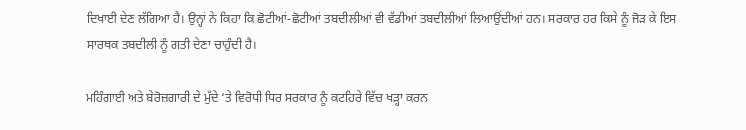ਦਿਖਾਈ ਦੇਣ ਲੱਗਿਆ ਹੈ। ਉਨ੍ਹਾਂ ਨੇ ਕਿਹਾ ਕਿ ਛੋਟੀਆਂ-ਛੋਟੀਆਂ ਤਬਦੀਲੀਆਂ ਵੀ ਵੱਡੀਆਂ ਤਬਦੀਲੀਆਂ ਲਿਆਉਂਦੀਆਂ ਹਨ। ਸਰਕਾਰ ਹਰ ਕਿਸੇ ਨੂੰ ਜੋੜ ਕੇ ਇਸ ਸਾਰਥਕ ਤਬਦੀਲੀ ਨੂੰ ਗਤੀ ਦੇਣਾ ਚਾਹੁੰਦੀ ਹੈ।

ਮਹਿੰਗਾਈ ਅਤੇ ਬੇਰੋਜ਼ਗਾਰੀ ਦੇ ਮੁੱਦੇ ‘ਤੇ ਵਿਰੋਧੀ ਧਿਰ ਸਰਕਾਰ ਨੂੰ ਕਟਹਿਰੇ ਵਿੱਚ ਖੜ੍ਹਾ ਕਰਨ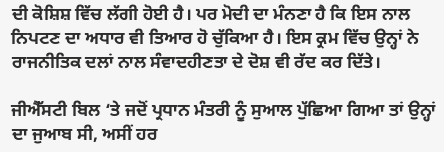ਦੀ ਕੋਸ਼ਿਸ਼ ਵਿੱਚ ਲੱਗੀ ਹੋਈ ਹੈ। ਪਰ ਮੋਦੀ ਦਾ ਮੰਨਣਾ ਹੈ ਕਿ ਇਸ ਨਾਲ ਨਿਪਟਣ ਦਾ ਅਧਾਰ ਵੀ ਤਿਆਰ ਹੋ ਚੁੱਕਿਆ ਹੈ। ਇਸ ਕ੍ਰਮ ਵਿੱਚ ਉਨ੍ਹਾਂ ਨੇ ਰਾਜਨੀਤਿਕ ਦਲਾਂ ਨਾਲ ਸੰਵਾਦਹੀਣਤਾ ਦੇ ਦੋਸ਼ ਵੀ ਰੱਦ ਕਰ ਦਿੱਤੇ।

ਜੀਐੱਸਟੀ ਬਿਲ ‘ਤੇ ਜਦੋਂ ਪ੍ਰਧਾਨ ਮੰਤਰੀ ਨੂੰ ਸੁਆਲ ਪੁੱਛਿਆ ਗਿਆ ਤਾਂ ਉਨ੍ਹਾਂ ਦਾ ਜੁਆਬ ਸੀ, ਅਸੀਂ ਹਰ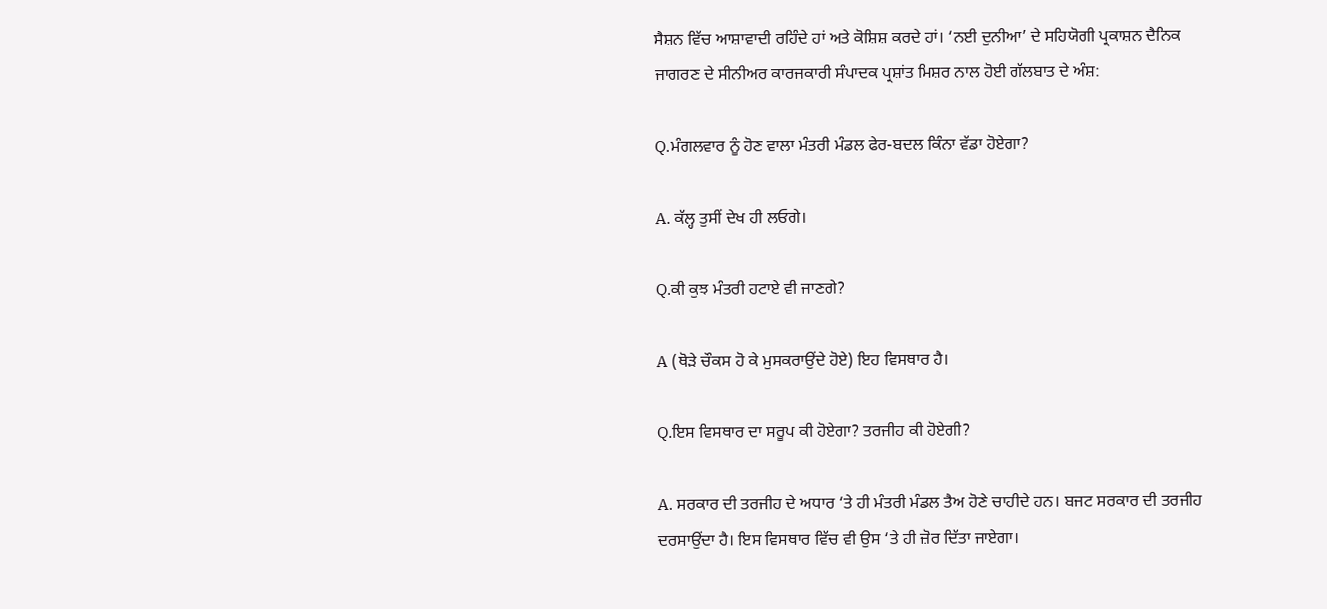ਸੈਸ਼ਨ ਵਿੱਚ ਆਸ਼ਾਵਾਦੀ ਰਹਿੰਦੇ ਹਾਂ ਅਤੇ ਕੋਸ਼ਿਸ਼ ਕਰਦੇ ਹਾਂ। ‘ਨਈ ਦੁਨੀਆ’ ਦੇ ਸਹਿਯੋਗੀ ਪ੍ਰਕਾਸ਼ਨ ਦੈਨਿਕ ਜਾਗਰਣ ਦੇ ਸੀਨੀਅਰ ਕਾਰਜਕਾਰੀ ਸੰਪਾਦਕ ਪ੍ਰਸ਼ਾਂਤ ਮਿਸ਼ਰ ਨਾਲ ਹੋਈ ਗੱਲਬਾਤ ਦੇ ਅੰਸ਼:

Q.ਮੰਗਲਵਾਰ ਨੂੰ ਹੋਣ ਵਾਲਾ ਮੰਤਰੀ ਮੰਡਲ ਫੇਰ-ਬਦਲ ਕਿੰਨਾ ਵੱਡਾ ਹੋਏਗਾ?

A. ਕੱਲ੍ਹ ਤੁਸੀਂ ਦੇਖ ਹੀ ਲਓਗੇ।

Q.ਕੀ ਕੁਝ ਮੰਤਰੀ ਹਟਾਏ ਵੀ ਜਾਣਗੇ?

A (ਥੋੜੇ ਚੌਕਸ ਹੋ ਕੇ ਮੁਸਕਰਾਉਂਦੇ ਹੋਏ) ਇਹ ਵਿਸਥਾਰ ਹੈ।

Q.ਇਸ ਵਿਸਥਾਰ ਦਾ ਸਰੂਪ ਕੀ ਹੋਏਗਾ? ਤਰਜੀਹ ਕੀ ਹੋਏਗੀ?

A. ਸਰਕਾਰ ਦੀ ਤਰਜੀਹ ਦੇ ਅਧਾਰ ‘ਤੇ ਹੀ ਮੰਤਰੀ ਮੰਡਲ ਤੈਅ ਹੋਣੇ ਚਾਹੀਦੇ ਹਨ। ਬਜਟ ਸਰਕਾਰ ਦੀ ਤਰਜੀਹ ਦਰਸਾਉਂਦਾ ਹੈ। ਇਸ ਵਿਸਥਾਰ ਵਿੱਚ ਵੀ ਉਸ ‘ਤੇ ਹੀ ਜ਼ੋਰ ਦਿੱਤਾ ਜਾਏਗਾ।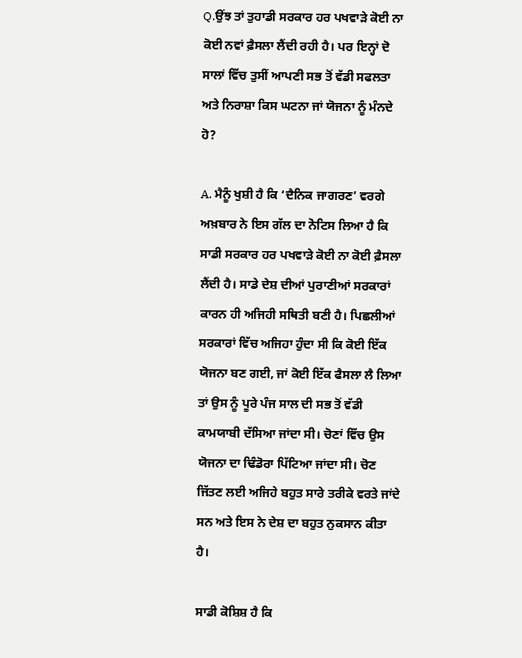Q.ਉਂਝ ਤਾਂ ਤੁਹਾਡੀ ਸਰਕਾਰ ਹਰ ਪਖਵਾੜੇ ਕੋਈ ਨਾ ਕੋਈ ਨਵਾਂ ਫ਼ੈਸਲਾ ਲੈਂਦੀ ਰਹੀ ਹੈ। ਪਰ ਇਨ੍ਹਾਂ ਦੋ ਸਾਲਾਂ ਵਿੱਚ ਤੁਸੀਂ ਆਪਣੀ ਸਭ ਤੋਂ ਵੱਡੀ ਸਫਲਤਾ ਅਤੇ ਨਿਰਾਸ਼ਾ ਕਿਸ ਘਟਨਾ ਜਾਂ ਯੋਜਨਾ ਨੂੰ ਮੰਨਦੇ ਹੋ?

A. ਮੈਨੂੰ ਖੁਸ਼ੀ ਹੈ ਕਿ ‘ਦੈਨਿਕ ਜਾਗਰਣ’ ਵਰਗੇ ਅਖ਼ਬਾਰ ਨੇ ਇਸ ਗੱਲ ਦਾ ਨੋਟਿਸ ਲਿਆ ਹੈ ਕਿ ਸਾਡੀ ਸਰਕਾਰ ਹਰ ਪਖਵਾੜੇ ਕੋਈ ਨਾ ਕੋਈ ਫ਼ੈਸਲਾ ਲੈਂਦੀ ਹੈ। ਸਾਡੇ ਦੇਸ਼ ਦੀਆਂ ਪੁਰਾਣੀਆਂ ਸਰਕਾਰਾਂ ਕਾਰਨ ਹੀ ਅਜਿਹੀ ਸਥਿਤੀ ਬਣੀ ਹੈ। ਪਿਛਲੀਆਂ ਸਰਕਾਰਾਂ ਵਿੱਚ ਅਜਿਹਾ ਹੁੰਦਾ ਸੀ ਕਿ ਕੋਈ ਇੱਕ ਯੋਜਨਾ ਬਣ ਗਈ, ਜਾਂ ਕੋਈ ਇੱਕ ਫੈਸਲਾ ਲੈ ਲਿਆ ਤਾਂ ਉਸ ਨੂੰ ਪੂਰੇ ਪੰਜ ਸਾਲ ਦੀ ਸਭ ਤੋਂ ਵੱਡੀ ਕਾਮਯਾਬੀ ਦੱਸਿਆ ਜਾਂਦਾ ਸੀ। ਚੋਣਾਂ ਵਿੱਚ ਉਸ ਯੋਜਨਾ ਦਾ ਢਿੰਡੋਰਾ ਪਿੱਟਿਆ ਜਾਂਦਾ ਸੀ। ਚੋਣ ਜਿੱਤਣ ਲਈ ਅਜਿਹੇ ਬਹੁਤ ਸਾਰੇ ਤਰੀਕੇ ਵਰਤੇ ਜਾਂਦੇ ਸਨ ਅਤੇ ਇਸ ਨੇ ਦੇਸ਼ ਦਾ ਬਹੁਤ ਨੁਕਸਾਨ ਕੀਤਾ ਹੈ।

ਸਾਡੀ ਕੋਸ਼ਿਸ਼ ਹੈ ਕਿ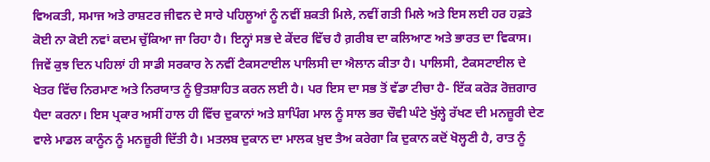ਵਿਅਕਤੀ, ਸਮਾਜ ਅਤੇ ਰਾਸ਼ਟਰ ਜੀਵਨ ਦੇ ਸਾਰੇ ਪਹਿਲੂਆਂ ਨੂੰ ਨਵੀਂ ਸ਼ਕਤੀ ਮਿਲੇ, ਨਵੀਂ ਗਤੀ ਮਿਲੇ ਅਤੇ ਇਸ ਲਈ ਹਰ ਹਫ਼ਤੇ ਕੋਈ ਨਾ ਕੋਈ ਨਵਾਂ ਕਦਮ ਚੁੱਕਿਆ ਜਾ ਰਿਹਾ ਹੈ। ਇਨ੍ਹਾਂ ਸਭ ਦੇ ਕੇਂਦਰ ਵਿੱਚ ਹੈ ਗ਼ਰੀਬ ਦਾ ਕਲਿਆਣ ਅਤੇ ਭਾਰਤ ਦਾ ਵਿਕਾਸ। ਜਿਵੇਂ ਕੁਝ ਦਿਨ ਪਹਿਲਾਂ ਹੀ ਸਾਡੀ ਸਰਕਾਰ ਨੇ ਨਵੀਂ ਟੈਕਸਟਾਈਲ ਪਾਲਿਸੀ ਦਾ ਐਲਾਨ ਕੀਤਾ ਹੈ। ਪਾਲਿਸੀ, ਟੈਕਸਟਾਈਲ ਦੇ ਖੇਤਰ ਵਿੱਚ ਨਿਰਮਾਣ ਅਤੇ ਨਿਰਯਾਤ ਨੂੰ ਉਤਸ਼ਾਹਿਤ ਕਰਨ ਲਈ ਹੈ। ਪਰ ਇਸ ਦਾ ਸਭ ਤੋਂ ਵੱਡਾ ਟੀਚਾ ਹੈ- ਇੱਕ ਕਰੋੜ ਰੋਜ਼ਗਾਰ ਪੈਦਾ ਕਰਨਾ। ਇਸ ਪ੍ਰਕਾਰ ਅਸੀਂ ਹਾਲ ਹੀ ਵਿੱਚ ਦੁਕਾਨਾਂ ਅਤੇ ਸ਼ਾਪਿੰਗ ਮਾਲ ਨੂੰ ਸਾਲ ਭਰ ਚੌਵੀ ਘੰਟੇ ਖੁੱਲ੍ਹੇ ਰੱਖਣ ਦੀ ਮਨਜ਼ੂਰੀ ਦੇਣ ਵਾਲੇ ਮਾਡਲ ਕਾਨੂੰਨ ਨੂੰ ਮਨਜ਼ੂਰੀ ਦਿੱਤੀ ਹੈ। ਮਤਲਬ ਦੁਕਾਨ ਦਾ ਮਾਲਕ ਖ਼ੁਦ ਤੈਅ ਕਰੇਗਾ ਕਿ ਦੁਕਾਨ ਕਦੋਂ ਖੋਲ੍ਹਣੀ ਹੈ, ਰਾਤ ਨੂੰ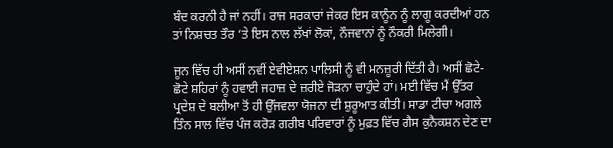ਬੰਦ ਕਰਨੀ ਹੈ ਜਾਂ ਨਹੀਂ। ਰਾਜ ਸਰਕਾਰਾਂ ਜੇਕਰ ਇਸ ਕਾਨੂੰਨ ਨੂੰ ਲਾਗੂ ਕਰਦੀਆਂ ਹਨ ਤਾਂ ਨਿਸ਼ਚਤ ਤੌਰ ‘ਤੇ ਇਸ ਨਾਲ ਲੱਖਾਂ ਲੋਕਾਂ, ਨੌਜਵਾਨਾਂ ਨੂੰ ਨੌਕਰੀ ਮਿਲੇਗੀ।

ਜੂਨ ਵਿੱਚ ਹੀ ਅਸੀਂ ਨਵੀਂ ਏਵੀਏਸ਼ਨ ਪਾਲਿਸੀ ਨੂੰ ਵੀ ਮਨਜ਼ੂਰੀ ਦਿੱਤੀ ਹੈ। ਅਸੀਂ ਛੋਟੇ-ਛੋਟੇ ਸ਼ਹਿਰਾਂ ਨੂੰ ਹਵਾਈ ਜਹਾਜ਼ ਦੇ ਜ਼ਰੀਏ ਜੋੜਨਾ ਚਾਹੁੰਦੇ ਹਾਂ। ਮਈ ਵਿੱਚ ਮੈਂ ਉੱਤਰ ਪ੍ਰਦੇਸ਼ ਦੇ ਬਲੀਆ ਤੋਂ ਹੀ ਉੱਜਵਲਾ ਯੋਜਨਾ ਦੀ ਸ਼ੁਰੂਆਤ ਕੀਤੀ। ਸਾਡਾ ਟੀਚਾ ਅਗਲੇ ਤਿੰਨ ਸਾਲ ਵਿੱਚ ਪੰਜ ਕਰੋੜ ਗਰੀਬ ਪਰਿਵਾਰਾਂ ਨੂੰ ਮੁਫ਼ਤ ਵਿੱਚ ਗੈਸ ਕੁਨੈਕਸ਼ਨ ਦੇਣ ਦਾ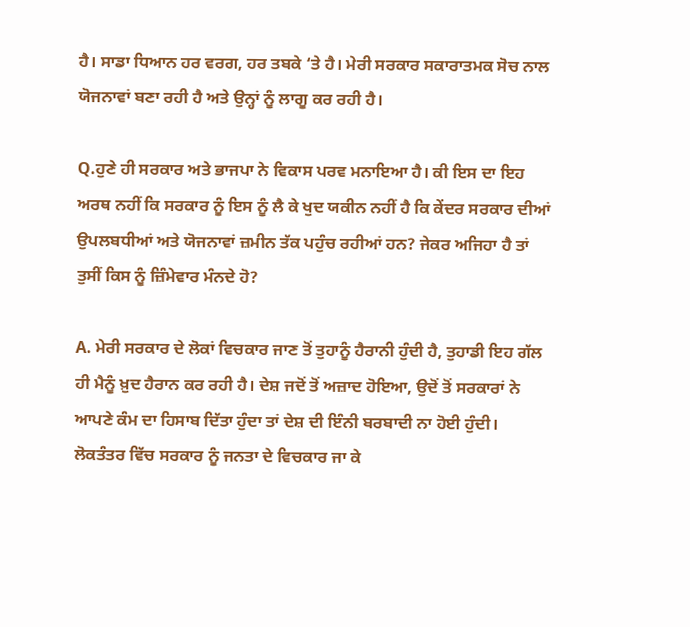ਹੈ। ਸਾਡਾ ਧਿਆਨ ਹਰ ਵਰਗ, ਹਰ ਤਬਕੇ ‘ਤੇ ਹੈ। ਮੇਰੀ ਸਰਕਾਰ ਸਕਾਰਾਤਮਕ ਸੋਚ ਨਾਲ ਯੋਜਨਾਵਾਂ ਬਣਾ ਰਹੀ ਹੈ ਅਤੇ ਉਨ੍ਹਾਂ ਨੂੰ ਲਾਗੂ ਕਰ ਰਹੀ ਹੈ।

Q.ਹੁਣੇ ਹੀ ਸਰਕਾਰ ਅਤੇ ਭਾਜਪਾ ਨੇ ਵਿਕਾਸ ਪਰਵ ਮਨਾਇਆ ਹੈ। ਕੀ ਇਸ ਦਾ ਇਹ ਅਰਥ ਨਹੀਂ ਕਿ ਸਰਕਾਰ ਨੂੰ ਇਸ ਨੂੰ ਲੈ ਕੇ ਖੁਦ ਯਕੀਨ ਨਹੀਂ ਹੈ ਕਿ ਕੇਂਦਰ ਸਰਕਾਰ ਦੀਆਂ ਉਪਲਬਧੀਆਂ ਅਤੇ ਯੋਜਨਾਵਾਂ ਜ਼ਮੀਨ ਤੱਕ ਪਹੁੰਚ ਰਹੀਆਂ ਹਨ? ਜੇਕਰ ਅਜਿਹਾ ਹੈ ਤਾਂ ਤੁਸੀਂ ਕਿਸ ਨੂੰ ਜ਼ਿੰਮੇਵਾਰ ਮੰਨਦੇ ਹੋ?

A. ਮੇਰੀ ਸਰਕਾਰ ਦੇ ਲੋਕਾਂ ਵਿਚਕਾਰ ਜਾਣ ਤੋਂ ਤੁਹਾਨੂੰ ਹੈਰਾਨੀ ਹੁੰਦੀ ਹੈ, ਤੁਹਾਡੀ ਇਹ ਗੱਲ ਹੀ ਮੈਨੂੰ ਖ਼ੁਦ ਹੈਰਾਨ ਕਰ ਰਹੀ ਹੈ। ਦੇਸ਼ ਜਦੋਂ ਤੋਂ ਅਜ਼ਾਦ ਹੋਇਆ, ਉਦੋਂ ਤੋਂ ਸਰਕਾਰਾਂ ਨੇ ਆਪਣੇ ਕੰਮ ਦਾ ਹਿਸਾਬ ਦਿੱਤਾ ਹੁੰਦਾ ਤਾਂ ਦੇਸ਼ ਦੀ ਇੰਨੀ ਬਰਬਾਦੀ ਨਾ ਹੋਈ ਹੁੰਦੀ। ਲੋਕਤੰਤਰ ਵਿੱਚ ਸਰਕਾਰ ਨੂੰ ਜਨਤਾ ਦੇ ਵਿਚਕਾਰ ਜਾ ਕੇ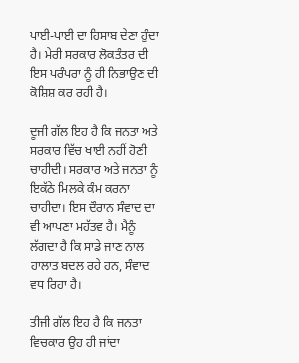ਪਾਈ-ਪਾਈ ਦਾ ਹਿਸਾਬ ਦੇਣਾ ਹੁੰਦਾ ਹੈ। ਮੇਰੀ ਸਰਕਾਰ ਲੋਕਤੰਤਰ ਦੀ ਇਸ ਪਰੰਪਰਾ ਨੂੰ ਹੀ ਨਿਭਾਉਣ ਦੀ ਕੋਸ਼ਿਸ਼ ਕਰ ਰਹੀ ਹੈ।

ਦੂਜੀ ਗੱਲ ਇਹ ਹੈ ਕਿ ਜਨਤਾ ਅਤੇ ਸਰਕਾਰ ਵਿੱਚ ਖਾਈ ਨਹੀਂ ਹੋਣੀ ਚਾਹੀਦੀ। ਸਰਕਾਰ ਅਤੇ ਜਨਤਾ ਨੂੰ ਇਕੱਠੇ ਮਿਲਕੇ ਕੰਮ ਕਰਨਾ ਚਾਹੀਦਾ। ਇਸ ਦੌਰਾਨ ਸੰਵਾਦ ਦਾ ਵੀ ਆਪਣਾ ਮਹੱਤਵ ਹੈ। ਮੈਨੂੰ ਲੱਗਦਾ ਹੈ ਕਿ ਸਾਡੇ ਜਾਣ ਨਾਲ ਹਾਲਾਤ ਬਦਲ ਰਹੇ ਹਨ, ਸੰਵਾਦ ਵਧ ਰਿਹਾ ਹੈ।

ਤੀਜੀ ਗੱਲ ਇਹ ਹੈ ਕਿ ਜਨਤਾ ਵਿਚਕਾਰ ਉਹ ਹੀ ਜਾਂਦਾ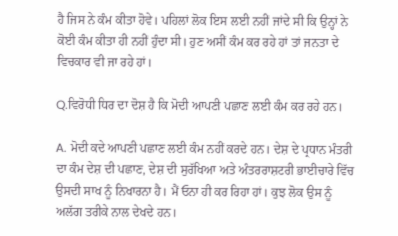ਹੈ ਜਿਸ ਨੇ ਕੰਮ ਕੀਤਾ ਹੋਵੇ। ਪਹਿਲਾਂ ਲੋਕ ਇਸ ਲਈ ਨਹੀਂ ਜਾਂਦੇ ਸੀ ਕਿ ਉਨ੍ਹਾਂ ਨੇ ਕੋਈ ਕੰਮ ਕੀਤਾ ਹੀ ਨਹੀਂ ਹੁੰਦਾ ਸੀ। ਹੁਣ ਅਸੀਂ ਕੰਮ ਕਰ ਰਹੇ ਹਾਂ ਤਾਂ ਜਨਤਾ ਦੇ ਵਿਚਕਾਰ ਵੀ ਜਾ ਰਹੇ ਹਾਂ।

Q.ਵਿਰੋਧੀ ਧਿਰ ਦਾ ਦੋਸ਼ ਹੈ ਕਿ ਮੋਦੀ ਆਪਣੀ ਪਛਾਣ ਲਈ ਕੰਮ ਕਰ ਰਹੇ ਹਨ।

A. ਮੋਦੀ ਕਦੇ ਆਪਣੀ ਪਛਾਣ ਲਈ ਕੰਮ ਨਹੀਂ ਕਰਦੇ ਹਨ। ਦੇਸ਼ ਦੇ ਪ੍ਰਧਾਨ ਮੰਤਰੀ ਦਾ ਕੰਮ ਦੇਸ਼ ਦੀ ਪਛਾਣ, ਦੇਸ਼ ਦੀ ਸੁਰੱਖਿਆ ਅਤੇ ਅੰਤਰਰਾਸ਼ਟਰੀ ਭਾਈਚਾਰੇ ਵਿੱਚ ਉਸਦੀ ਸਾਖ ਨੂੰ ਨਿਖਾਰਨਾ ਹੈ। ਮੈਂ ਓਨਾ ਹੀ ਕਰ ਰਿਹਾ ਹਾਂ। ਕੁਝ ਲੋਕ ਉਸ ਨੂੰ ਅਲੱਗ ਤਰੀਕੇ ਨਾਲ ਦੇਖਦੇ ਹਨ।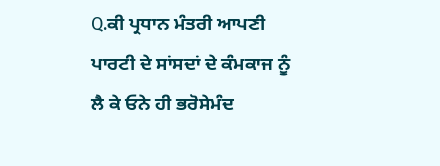Q.ਕੀ ਪ੍ਰਧਾਨ ਮੰਤਰੀ ਆਪਣੀ ਪਾਰਟੀ ਦੇ ਸਾਂਸਦਾਂ ਦੇ ਕੰਮਕਾਜ ਨੂੰ ਲੈ ਕੇ ਓਨੇ ਹੀ ਭਰੋਸੇਮੰਦ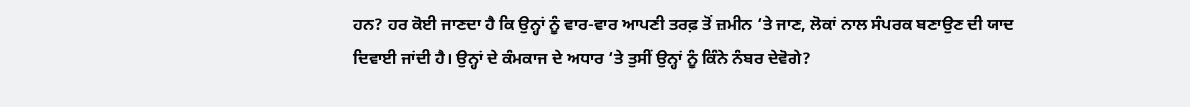ਹਨ? ਹਰ ਕੋਈ ਜਾਣਦਾ ਹੈ ਕਿ ਉਨ੍ਹਾਂ ਨੂੰ ਵਾਰ-ਵਾਰ ਆਪਣੀ ਤਰਫ਼ ਤੋਂ ਜ਼ਮੀਨ ‘ਤੇ ਜਾਣ, ਲੋਕਾਂ ਨਾਲ ਸੰਪਰਕ ਬਣਾਉਣ ਦੀ ਯਾਦ ਦਿਵਾਈ ਜਾਂਦੀ ਹੈ। ਉਨ੍ਹਾਂ ਦੇ ਕੰਮਕਾਜ ਦੇ ਅਧਾਰ ‘ਤੇ ਤੁਸੀਂ ਉਨ੍ਹਾਂ ਨੂੰ ਕਿੰਨੇ ਨੰਬਰ ਦੇਵੋਗੇ?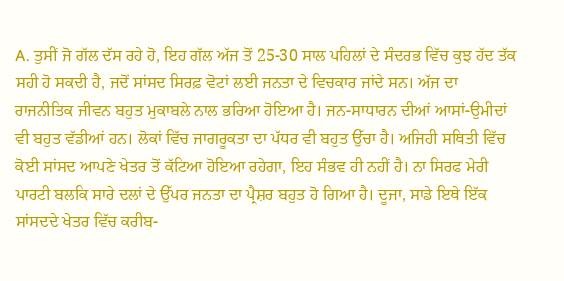A. ਤੁਸੀਂ ਜੋ ਗੱਲ ਦੱਸ ਰਹੇ ਹੋ, ਇਹ ਗੱਲ ਅੱਜ ਤੋਂ 25-30 ਸਾਲ ਪਹਿਲਾਂ ਦੇ ਸੰਦਰਭ ਵਿੱਚ ਕੁਝ ਹੱਦ ਤੱਕ ਸਹੀ ਹੋ ਸਕਦੀ ਹੈ, ਜਦੋਂ ਸਾਂਸਦ ਸਿਰਫ਼ ਵੋਟਾਂ ਲਈ ਜਨਤਾ ਦੇ ਵਿਚਕਾਰ ਜਾਂਦੇ ਸਨ। ਅੱਜ ਦਾ ਰਾਜਨੀਤਿਕ ਜੀਵਨ ਬਹੁਤ ਮੁਕਾਬਲੇ ਨਾਲ ਭਰਿਆ ਹੋਇਆ ਹੈ। ਜਨ-ਸਾਧਾਰਨ ਦੀਆਂ ਆਸਾਂ-ਉਮੀਦਾਂ ਵੀ ਬਹੁਤ ਵੱਡੀਆਂ ਹਨ। ਲੋਕਾਂ ਵਿੱਚ ਜਾਗਰੂਕਤਾ ਦਾ ਪੱਧਰ ਵੀ ਬਹੁਤ ਉੱਚਾ ਹੈ। ਅਜਿਹੀ ਸਥਿਤੀ ਵਿੱਚ ਕੋਈ ਸਾਂਸਦ ਆਪਣੇ ਖੇਤਰ ਤੋਂ ਕੱਟਿਆ ਹੋਇਆ ਰਹੇਗਾ, ਇਹ ਸੰਭਵ ਹੀ ਨਹੀਂ ਹੈ। ਨਾ ਸਿਰਫ ਮੇਰੀ ਪਾਰਟੀ ਬਲਕਿ ਸਾਰੇ ਦਲਾਂ ਦੇ ਉੱਪਰ ਜਨਤਾ ਦਾ ਪ੍ਰੈਸ਼ਰ ਬਹੁਤ ਹੋ ਗਿਆ ਹੈ। ਦੂਜਾ, ਸਾਡੇ ਇਥੇ ਇੱਕ ਸਾਂਸਦਦੇ ਖੇਤਰ ਵਿੱਚ ਕਰੀਬ-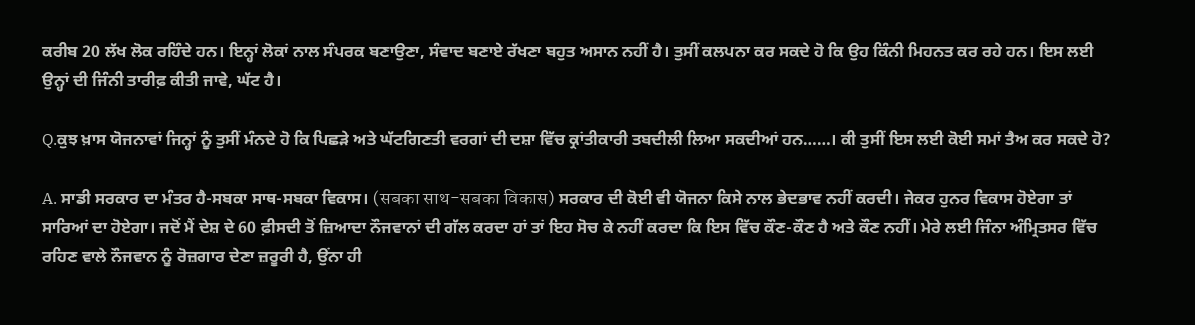ਕਰੀਬ 20 ਲੱਖ ਲੋਕ ਰਹਿੰਦੇ ਹਨ। ਇਨ੍ਹਾਂ ਲੋਕਾਂ ਨਾਲ ਸੰਪਰਕ ਬਣਾਉਣਾ, ਸੰਵਾਦ ਬਣਾਏ ਰੱਖਣਾ ਬਹੁਤ ਅਸਾਨ ਨਹੀਂ ਹੈ। ਤੁਸੀਂ ਕਲਪਨਾ ਕਰ ਸਕਦੇ ਹੋ ਕਿ ਉਹ ਕਿੰਨੀ ਮਿਹਨਤ ਕਰ ਰਹੇ ਹਨ। ਇਸ ਲਈ ਉਨ੍ਹਾਂ ਦੀ ਜਿੰਨੀ ਤਾਰੀਫ਼ ਕੀਤੀ ਜਾਵੇ, ਘੱਟ ਹੈ।

Q.ਕੁਝ ਖ਼ਾਸ ਯੋਜਨਾਵਾਂ ਜਿਨ੍ਹਾਂ ਨੂੰ ਤੁਸੀਂ ਮੰਨਦੇ ਹੋ ਕਿ ਪਿਛੜੇ ਅਤੇ ਘੱਟਗਿਣਤੀ ਵਰਗਾਂ ਦੀ ਦਸ਼ਾ ਵਿੱਚ ਕ੍ਰਾਂਤੀਕਾਰੀ ਤਬਦੀਲੀ ਲਿਆ ਸਕਦੀਆਂ ਹਨ……। ਕੀ ਤੁਸੀਂ ਇਸ ਲਈ ਕੋਈ ਸਮਾਂ ਤੈਅ ਕਰ ਸਕਦੇ ਹੋ?

A. ਸਾਡੀ ਸਰਕਾਰ ਦਾ ਮੰਤਰ ਹੈ-ਸਬਕਾ ਸਾਥ-ਸਬਕਾ ਵਿਕਾਸ। (सबका साथ-सबका विकास) ਸਰਕਾਰ ਦੀ ਕੋਈ ਵੀ ਯੋਜਨਾ ਕਿਸੇ ਨਾਲ ਭੇਦਭਾਵ ਨਹੀਂ ਕਰਦੀ। ਜੇਕਰ ਹੁਨਰ ਵਿਕਾਸ ਹੋਏਗਾ ਤਾਂ ਸਾਰਿਆਂ ਦਾ ਹੋਏਗਾ। ਜਦੋਂ ਮੈਂ ਦੇਸ਼ ਦੇ 60 ਫ਼ੀਸਦੀ ਤੋਂ ਜ਼ਿਆਦਾ ਨੌਜਵਾਨਾਂ ਦੀ ਗੱਲ ਕਰਦਾ ਹਾਂ ਤਾਂ ਇਹ ਸੋਚ ਕੇ ਨਹੀਂ ਕਰਦਾ ਕਿ ਇਸ ਵਿੱਚ ਕੌਣ-ਕੌਣ ਹੈ ਅਤੇ ਕੌਣ ਨਹੀਂ। ਮੇਰੇ ਲਈ ਜਿੰਨਾ ਅੰਮ੍ਰਿਤਸਰ ਵਿੱਚ ਰਹਿਣ ਵਾਲੇ ਨੌਜਵਾਨ ਨੂੰ ਰੋਜ਼ਗਾਰ ਦੇਣਾ ਜ਼ਰੂਰੀ ਹੈ, ਉਂਨਾ ਹੀ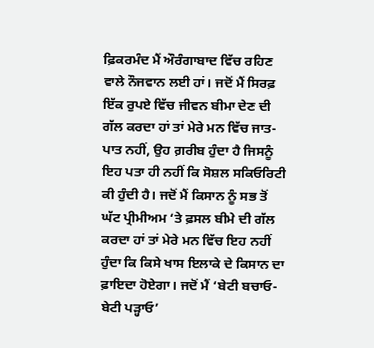ਫ਼ਿਕਰਮੰਦ ਮੈਂ ਔਰੰਗਾਬਾਦ ਵਿੱਚ ਰਹਿਣ ਵਾਲੇ ਨੌਜਵਾਨ ਲਈ ਹਾਂ। ਜਦੋਂ ਮੈਂ ਸਿਰਫ਼ ਇੱਕ ਰੁਪਏ ਵਿੱਚ ਜੀਵਨ ਬੀਮਾ ਦੇਣ ਦੀ ਗੱਲ ਕਰਦਾ ਹਾਂ ਤਾਂ ਮੇਰੇ ਮਨ ਵਿੱਚ ਜਾਤ-ਪਾਤ ਨਹੀਂ, ਉਹ ਗ਼ਰੀਬ ਹੁੰਦਾ ਹੈ ਜਿਸਨੂੰ ਇਹ ਪਤਾ ਹੀ ਨਹੀਂ ਕਿ ਸੋਸ਼ਲ ਸਕਿਓਰਿਟੀ ਕੀ ਹੁੰਦੀ ਹੈ। ਜਦੋਂ ਮੈਂ ਕਿਸਾਨ ਨੂੰ ਸਭ ਤੋਂ ਘੱਟ ਪ੍ਰੀਮੀਅਮ ‘ਤੇ ਫ਼ਸਲ ਬੀਮੇ ਦੀ ਗੱਲ ਕਰਦਾ ਹਾਂ ਤਾਂ ਮੇਰੇ ਮਨ ਵਿੱਚ ਇਹ ਨਹੀਂ ਹੁੰਦਾ ਕਿ ਕਿਸੇ ਖਾਸ ਇਲਾਕੇ ਦੇ ਕਿਸਾਨ ਦਾ ਫ਼ਾਇਦਾ ਹੋਏਗਾ। ਜਦੋਂ ਮੈਂ ‘ਬੇਟੀ ਬਚਾਓ-ਬੇਟੀ ਪੜ੍ਹਾਓ’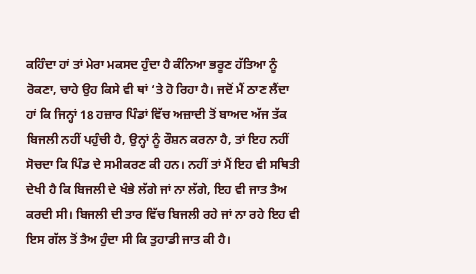ਕਹਿੰਦਾ ਹਾਂ ਤਾਂ ਮੇਰਾ ਮਕਸਦ ਹੁੰਦਾ ਹੈ ਕੰਨਿਆ ਭਰੂਣ ਹੱਤਿਆ ਨੂੰ ਰੋਕਣਾ, ਚਾਹੇ ਉਹ ਕਿਸੇ ਵੀ ਥਾਂ ‘ਤੇ ਹੋ ਰਿਹਾ ਹੈ। ਜਦੋਂ ਮੈਂ ਠਾਣ ਲੈਂਦਾ ਹਾਂ ਕਿ ਜਿਨ੍ਹਾਂ 18 ਹਜ਼ਾਰ ਪਿੰਡਾਂ ਵਿੱਚ ਅਜ਼ਾਦੀ ਤੋਂ ਬਾਅਦ ਅੱਜ ਤੱਕ ਬਿਜਲੀ ਨਹੀਂ ਪਹੁੰਚੀ ਹੈ, ਉਨ੍ਹਾਂ ਨੂੰ ਰੌਸ਼ਨ ਕਰਨਾ ਹੈ, ਤਾਂ ਇਹ ਨਹੀਂ ਸੋਚਦਾ ਕਿ ਪਿੰਡ ਦੇ ਸਮੀਕਰਣ ਕੀ ਹਨ। ਨਹੀਂ ਤਾਂ ਮੈਂ ਇਹ ਵੀ ਸਥਿਤੀ ਦੇਖੀ ਹੈ ਕਿ ਬਿਜਲੀ ਦੇ ਖੰਭੇ ਲੱਗੇ ਜਾਂ ਨਾ ਲੱਗੇ, ਇਹ ਵੀ ਜਾਤ ਤੈਅ ਕਰਦੀ ਸੀ। ਬਿਜਲੀ ਦੀ ਤਾਰ ਵਿੱਚ ਬਿਜਲੀ ਰਹੇ ਜਾਂ ਨਾ ਰਹੇ ਇਹ ਵੀ ਇਸ ਗੱਲ ਤੋਂ ਤੈਅ ਹੁੰਦਾ ਸੀ ਕਿ ਤੁਹਾਡੀ ਜਾਤ ਕੀ ਹੈ।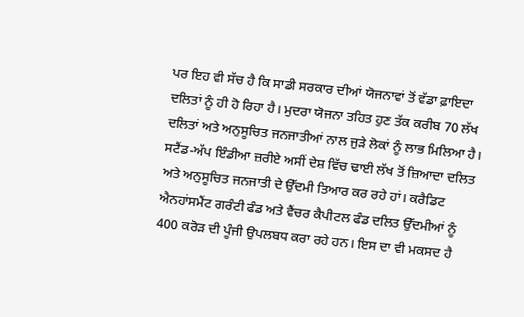ਪਰ ਇਹ ਵੀ ਸੱਚ ਹੈ ਕਿ ਸਾਡੀ ਸਰਕਾਰ ਦੀਆਂ ਯੋਜਨਾਵਾਂ ਤੋਂ ਵੱਡਾ ਫ਼ਾਇਦਾ ਦਲਿਤਾਂ ਨੂੰ ਹੀ ਹੋ ਰਿਹਾ ਹੈ। ਮੁਦਰਾ ਯੋਜਨਾ ਤਹਿਤ ਹੁਣ ਤੱਕ ਕਰੀਬ 70 ਲੱਖ ਦਲਿਤਾਂ ਅਤੇ ਅਨੁਸੂਚਿਤ ਜਨਜਾਤੀਆਂ ਨਾਲ ਜੁੜੇ ਲੋਕਾਂ ਨੂੰ ਲਾਭ ਮਿਲਿਆ ਹੈ। ਸਟੈਂਡ-ਅੱਪ ਇੰਡੀਆ ਜ਼ਰੀਏ ਅਸੀਂ ਦੇਸ਼ ਵਿੱਚ ਢਾਈ ਲੱਖ ਤੋਂ ਜ਼ਿਆਦਾ ਦਲਿਤ ਅਤੇ ਅਨੁਸੂਚਿਤ ਜਨਜਾਤੀ ਦੇ ਉੱਦਮੀ ਤਿਆਰ ਕਰ ਰਹੇ ਹਾਂ। ਕਰੈਡਿਟ ਐਨਹਾਂਸਮੈਂਟ ਗਰੰਟੀ ਫੰਡ ਅਤੇ ਵੈਂਚਰ ਕੈਪੀਟਲ ਫੰਡ ਦਲਿਤ ਉੱਦਮੀਆਂ ਨੂੰ 400 ਕਰੋੜ ਦੀ ਪੂੰਜੀ ਉਪਲਬਧ ਕਰਾ ਰਹੇ ਹਨ। ਇਸ ਦਾ ਵੀ ਮਕਸਦ ਹੈ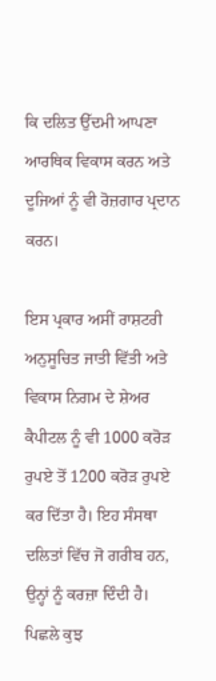ਕਿ ਦਲਿਤ ਉੱਦਮੀ ਆਪਣਾ ਆਰਥਿਕ ਵਿਕਾਸ ਕਰਨ ਅਤੇ ਦੂਜਿਆਂ ਨੂੰ ਵੀ ਰੋਜ਼ਗਾਰ ਪ੍ਰਦਾਨ ਕਰਨ।

ਇਸ ਪ੍ਰਕਾਰ ਅਸੀਂ ਰਾਸ਼ਟਰੀ ਅਨੁਸੂਚਿਤ ਜਾਤੀ ਵਿੱਤੀ ਅਤੇ ਵਿਕਾਸ ਨਿਗਮ ਦੇ ਸ਼ੇਅਰ ਕੈਪੀਟਲ ਨੂੰ ਵੀ 1000 ਕਰੋੜ ਰੁਪਏ ਤੋਂ 1200 ਕਰੋੜ ਰੁਪਏ ਕਰ ਦਿੱਤਾ ਹੈ। ਇਹ ਸੰਸਥਾ ਦਲਿਤਾਂ ਵਿੱਚ ਜੋ ਗਰੀਬ ਹਨ, ਉਨ੍ਹਾਂ ਨੂੰ ਕਰਜ਼ਾ ਦਿੰਦੀ ਹੈ। ਪਿਛਲੇ ਕੁਝ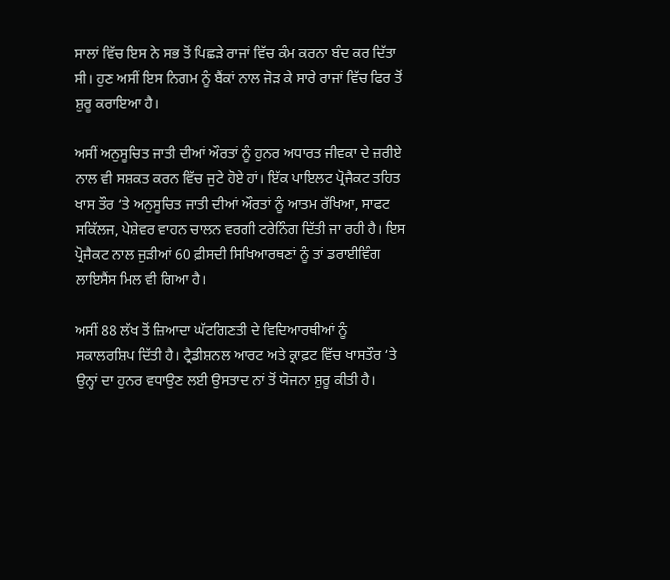ਸਾਲਾਂ ਵਿੱਚ ਇਸ ਨੇ ਸਭ ਤੋਂ ਪਿਛੜੇ ਰਾਜਾਂ ਵਿੱਚ ਕੰਮ ਕਰਨਾ ਬੰਦ ਕਰ ਦਿੱਤਾ ਸੀ। ਹੁਣ ਅਸੀਂ ਇਸ ਨਿਗਮ ਨੂੰ ਬੈਂਕਾਂ ਨਾਲ ਜੋੜ ਕੇ ਸਾਰੇ ਰਾਜਾਂ ਵਿੱਚ ਫਿਰ ਤੋਂ ਸ਼ੁਰੂ ਕਰਾਇਆ ਹੈ।

ਅਸੀਂ ਅਨੁਸੂਚਿਤ ਜਾਤੀ ਦੀਆਂ ਔਰਤਾਂ ਨੂੰ ਹੁਨਰ ਅਧਾਰਤ ਜੀਵਕਾ ਦੇ ਜ਼ਰੀਏ ਨਾਲ ਵੀ ਸਸ਼ਕਤ ਕਰਨ ਵਿੱਚ ਜੁਟੇ ਹੋਏ ਹਾਂ। ਇੱਕ ਪਾਇਲਟ ਪ੍ਰੋਜੈਕਟ ਤਹਿਤ ਖਾਸ ਤੌਰ ‘ਤੇ ਅਨੁਸੂਚਿਤ ਜਾਤੀ ਦੀਆਂ ਔਰਤਾਂ ਨੂੰ ਆਤਮ ਰੱਖਿਆ, ਸਾਫਟ ਸਕਿੱਲਜ, ਪੇਸ਼ੇਵਰ ਵਾਹਨ ਚਾਲਨ ਵਰਗੀ ਟਰੇਨਿੰਗ ਦਿੱਤੀ ਜਾ ਰਹੀ ਹੈ। ਇਸ ਪ੍ਰੋਜੈਕਟ ਨਾਲ ਜੁੜੀਆਂ 60 ਫ਼ੀਸਦੀ ਸਿਖਿਆਰਥਣਾਂ ਨੂੰ ਤਾਂ ਡਰਾਈਵਿੰਗ ਲਾਇਸੈਂਸ ਮਿਲ ਵੀ ਗਿਆ ਹੈ।

ਅਸੀਂ 88 ਲੱਖ ਤੋਂ ਜ਼ਿਆਦਾ ਘੱਟਗਿਣਤੀ ਦੇ ਵਿਦਿਆਰਥੀਆਂ ਨੂੰ ਸਕਾਲਰਸ਼ਿਪ ਦਿੱਤੀ ਹੈ। ਟ੍ਰੈਡੀਸ਼ਨਲ ਆਰਟ ਅਤੇ ਕ੍ਰਾਫ਼ਟ ਵਿੱਚ ਖਾਸਤੌਰ ‘ਤੇ ਉਨ੍ਹਾਂ ਦਾ ਹੁਨਰ ਵਧਾਉਣ ਲਈ ਉਸਤਾਦ ਨਾਂ ਤੋਂ ਯੋਜਨਾ ਸ਼ੁਰੂ ਕੀਤੀ ਹੈ।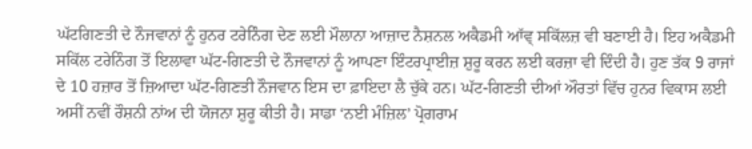ਘੱਟਗਿਣਤੀ ਦੇ ਨੌਜਵਾਨਾਂ ਨੂੰ ਹੁਨਰ ਟਰੇਨਿੰਗ ਦੇਣ ਲਈ ਮੌਲਾਨਾ ਆਜ਼ਾਦ ਨੈਸ਼ਨਲ ਅਕੈਡਮੀ ਆੱਵ੍ ਸਕਿੱਲਜ਼ ਵੀ ਬਣਾਈ ਹੈ। ਇਹ ਅਕੈਡਮੀ ਸਕਿੱਲ ਟਰੇਨਿੰਗ ਤੋਂ ਇਲਾਵਾ ਘੱਟ-ਗਿਣਤੀ ਦੇ ਨੌਜਵਾਨਾਂ ਨੂੰ ਆਪਣਾ ਇੰਟਰਪ੍ਰਾਈਜ਼ ਸ਼ੁਰੂ ਕਰਨ ਲਈ ਕਰਜ਼ਾ ਵੀ ਦਿੰਦੀ ਹੈ। ਹੁਣ ਤੱਕ 9 ਰਾਜਾਂ ਦੇ 10 ਹਜ਼ਾਰ ਤੋਂ ਜ਼ਿਆਦਾ ਘੱਟ-ਗਿਣਤੀ ਨੌਜਵਾਨ ਇਸ ਦਾ ਫ਼ਾਇਦਾ ਲੈ ਚੁੱਕੇ ਹਨ। ਘੱਟ-ਗਿਣਤੀ ਦੀਆਂ ਔਰਤਾਂ ਵਿੱਚ ਹੁਨਰ ਵਿਕਾਸ ਲਈ ਅਸੀਂ ਨਵੀਂ ਰੌਸ਼ਨੀ ਨਾਂਅ ਦੀ ਯੋਜਨਾ ਸ਼ੁਰੂ ਕੀਤੀ ਹੈ। ਸਾਡਾ ‘ਨਈ ਮੰਜ਼ਿਲ’ ਪ੍ਰੋਗਰਾਮ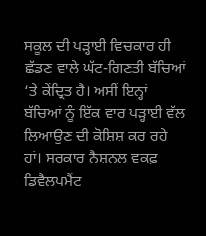ਸਕੂਲ ਦੀ ਪੜ੍ਹਾਈ ਵਿਚਕਾਰ ਹੀ ਛੱਡਣ ਵਾਲੇ ਘੱਟ-ਗਿਣਤੀ ਬੱਚਿਆਂ ‘ਤੇ ਕੇਂਦ੍ਰਿਤ ਹੈ। ਅਸੀਂ ਇਨ੍ਹਾਂ ਬੱਚਿਆਂ ਨੂੰ ਇੱਕ ਵਾਰ ਪੜ੍ਹਾਈ ਵੱਲ ਲਿਆਉਣ ਦੀ ਕੋਸ਼ਿਸ਼ ਕਰ ਰਹੇ ਹਾਂ। ਸਰਕਾਰ ਨੈਸ਼ਨਲ ਵਕਫ਼ ਡਿਵੈਲਪਮੈਂਟ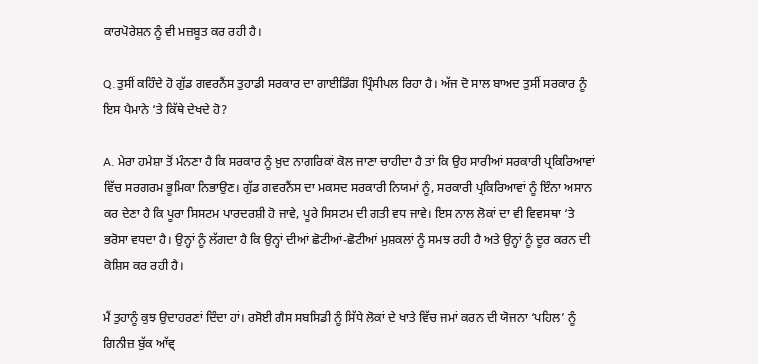ਕਾਰਪੋਰੇਸ਼ਨ ਨੂੰ ਵੀ ਮਜ਼ਬੂਤ ਕਰ ਰਹੀ ਹੈ।

Q.ਤੁਸੀਂ ਕਹਿੰਦੇ ਹੋ ਗੁੱਡ ਗਵਰਨੈਂਸ ਤੁਹਾਡੀ ਸਰਕਾਰ ਦਾ ਗਾਈਡਿੰਗ ਪ੍ਰਿੰਸੀਪਲ ਰਿਹਾ ਹੈ। ਅੱਜ ਦੋ ਸਾਲ ਬਾਅਦ ਤੁਸੀਂ ਸਰਕਾਰ ਨੂੰ ਇਸ ਪੈਮਾਨੇ ‘ਤੇ ਕਿੱਥੇ ਦੇਖਦੇ ਹੋ?

A. ਮੇਰਾ ਹਮੇਸ਼ਾ ਤੋਂ ਮੰਨਣਾ ਹੈ ਕਿ ਸਰਕਾਰ ਨੂੰ ਖ਼ੁਦ ਨਾਗਰਿਕਾਂ ਕੋਲ ਜਾਣਾ ਚਾਹੀਦਾ ਹੈ ਤਾਂ ਕਿ ਉਹ ਸਾਰੀਆਂ ਸਰਕਾਰੀ ਪ੍ਰਕਿਰਿਆਵਾਂ ਵਿੱਚ ਸਰਗਰਮ ਭੂਮਿਕਾ ਨਿਭਾਉਣ। ਗੁੱਡ ਗਵਰਨੈਂਸ ਦਾ ਮਕਸਦ ਸਰਕਾਰੀ ਨਿਯਮਾਂ ਨੂੰ, ਸਰਕਾਰੀ ਪ੍ਰਕਿਰਿਆਵਾਂ ਨੂੰ ਇੰਨਾ ਅਸਾਨ ਕਰ ਦੇਣਾ ਹੈ ਕਿ ਪੂਰਾ ਸਿਸਟਮ ਪਾਰਦਰਸ਼ੀ ਹੋ ਜਾਵੇ, ਪੂਰੇ ਸਿਸਟਮ ਦੀ ਗਤੀ ਵਧ ਜਾਵੇ। ਇਸ ਨਾਲ ਲੋਕਾਂ ਦਾ ਵੀ ਵਿਵਸਥਾ ‘ਤੇ ਭਰੋਸਾ ਵਧਦਾ ਹੈ। ਉਨ੍ਹਾਂ ਨੂੰ ਲੱਗਦਾ ਹੈ ਕਿ ਉਨ੍ਹਾਂ ਦੀਆਂ ਛੋਟੀਆਂ-ਛੋਟੀਆਂ ਮੁਸ਼ਕਲਾਂ ਨੂੰ ਸਮਝ ਰਹੀ ਹੈ ਅਤੇ ਉਨ੍ਹਾਂ ਨੂੰ ਦੂਰ ਕਰਨ ਦੀ ਕੋਸ਼ਿਸ ਕਰ ਰਹੀ ਹੈ।

ਮੈਂ ਤੁਹਾਨੂੰ ਕੁਝ ਉਦਾਹਰਣਾਂ ਦਿੰਦਾ ਹਾਂ। ਰਸੋਈ ਗੈਸ ਸਬਸਿਡੀ ਨੂੰ ਸਿੱਧੇ ਲੋਕਾਂ ਦੇ ਖਾਤੇ ਵਿੱਚ ਜਮਾਂ ਕਰਨ ਦੀ ਯੋਜਨਾ ‘ਪਹਿਲ’ ਨੂੰ ਗਿਨੀਜ਼ ਬੁੱਕ ਆੱਵ੍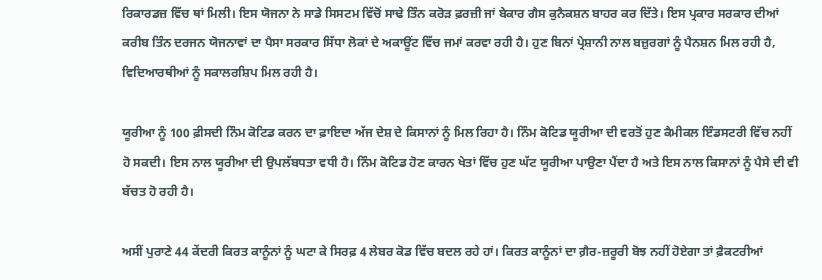ਰਿਕਾਰਡਜ਼ ਵਿੱਚ ਥਾਂ ਮਿਲੀ। ਇਸ ਯੋਜਨਾ ਨੇ ਸਾਡੇ ਸਿਸਟਮ ਵਿੱਚੋਂ ਸਾਢੇ ਤਿੰਨ ਕਰੋੜ ਫ਼ਰਜ਼ੀ ਜਾਂ ਬੇਕਾਰ ਗੈਸ ਕੁਨੈਕਸ਼ਨ ਬਾਹਰ ਕਰ ਦਿੱਤੇ। ਇਸ ਪ੍ਰਕਾਰ ਸਰਕਾਰ ਦੀਆਂ ਕਰੀਬ ਤਿੰਨ ਦਰਜਨ ਯੋਜਨਾਵਾਂ ਦਾ ਪੈਸਾ ਸਰਕਾਰ ਸਿੱਧਾ ਲੋਕਾਂ ਦੇ ਅਕਾਊਂਟ ਵਿੱਚ ਜਮਾਂ ਕਰਵਾ ਰਹੀ ਹੈ। ਹੁਣ ਬਿਨਾਂ ਪ੍ਰੇਸ਼ਾਨੀ ਨਾਲ ਬਜ਼ੁਰਗਾਂ ਨੂੰ ਪੈਨਸ਼ਨ ਮਿਲ ਰਹੀ ਹੈ, ਵਿਦਿਆਰਥੀਆਂ ਨੂੰ ਸਕਾਲਰਸ਼ਿਪ ਮਿਲ ਰਹੀ ਹੈ।

ਯੂਰੀਆ ਨੂੰ 100 ਫ਼ੀਸਦੀ ਨਿੰਮ ਕੋਟਿਡ ਕਰਨ ਦਾ ਫ਼ਾਇਦਾ ਅੱਜ ਦੇਸ਼ ਦੇ ਕਿਸਾਨਾਂ ਨੂੰ ਮਿਲ ਰਿਹਾ ਹੈ। ਨਿੰਮ ਕੋਟਿਡ ਯੂਰੀਆ ਦੀ ਵਰਤੋਂ ਹੁਣ ਕੈਮੀਕਲ ਇੰਡਸਟਰੀ ਵਿੱਚ ਨਹੀਂ ਹੋ ਸਕਦੀ। ਇਸ ਨਾਲ ਯੂਰੀਆ ਦੀ ਉਪਲੱਬਧਤਾ ਵਧੀ ਹੈ। ਨਿੰਮ ਕੋਟਿਡ ਹੋਣ ਕਾਰਨ ਖੇਤਾਂ ਵਿੱਚ ਹੁਣ ਘੱਟ ਯੂਰੀਆ ਪਾਉਣਾ ਪੈਂਦਾ ਹੈ ਅਤੇ ਇਸ ਨਾਲ ਕਿਸਾਨਾਂ ਨੂੰ ਪੈਸੇ ਦੀ ਵੀ ਬੱਚਤ ਹੋ ਰਹੀ ਹੈ।

ਅਸੀਂ ਪੁਰਾਣੇ 44 ਕੇਂਦਰੀ ਕਿਰਤ ਕਾਨੂੰਨਾਂ ਨੂੰ ਘਟਾ ਕੇ ਸਿਰਫ਼ 4 ਲੇਬਰ ਕੋਡ ਵਿੱਚ ਬਦਲ ਰਹੇ ਹਾਂ। ਕਿਰਤ ਕਾਨੂੰਨਾਂ ਦਾ ਗ਼ੈਰ-ਜ਼ਰੂਰੀ ਬੋਝ ਨਹੀਂ ਹੋਏਗਾ ਤਾਂ ਫ਼ੈਕਟਰੀਆਂ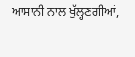ਆਸਾਨੀ ਨਾਲ ਖੁੱਲ੍ਹਣਗੀਆਂ,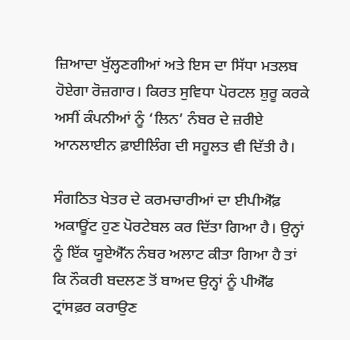ਜ਼ਿਆਦਾ ਖੁੱਲ੍ਹਣਗੀਆਂ ਅਤੇ ਇਸ ਦਾ ਸਿੱਧਾ ਮਤਲਬ ਹੋਏਗਾ ਰੋਜ਼ਗਾਰ। ਕਿਰਤ ਸੁਵਿਧਾ ਪੋਰਟਲ ਸ਼ੁਰੂ ਕਰਕੇ ਅਸੀਂ ਕੰਪਨੀਆਂ ਨੂੰ ‘ਲਿਨ’ ਨੰਬਰ ਦੇ ਜ਼ਰੀਏ ਆਨਲਾਈਨ ਫ਼ਾਈਲਿੰਗ ਦੀ ਸਹੂਲਤ ਵੀ ਦਿੱਤੀ ਹੈ।

ਸੰਗਠਿਤ ਖੇਤਰ ਦੇ ਕਰਮਚਾਰੀਆਂ ਦਾ ਈਪੀਐੱਫ਼ ਅਕਾਊਂਟ ਹੁਣ ਪੋਰਟੇਬਲ ਕਰ ਦਿੱਤਾ ਗਿਆ ਹੈ। ਉਨ੍ਹਾਂ ਨੂੰ ਇੱਕ ਯੂਏਐੱਨ ਨੰਬਰ ਅਲਾਟ ਕੀਤਾ ਗਿਆ ਹੈ ਤਾਂ ਕਿ ਨੌਕਰੀ ਬਦਲਣ ਤੋਂ ਬਾਅਦ ਉਨ੍ਹਾਂ ਨੂੰ ਪੀਐੱਫ ਟ੍ਰਾਂਸਫ਼ਰ ਕਰਾਉਣ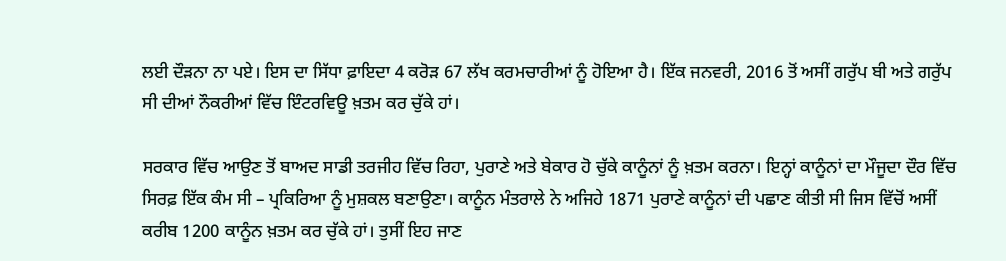ਲਈ ਦੌੜਨਾ ਨਾ ਪਏ। ਇਸ ਦਾ ਸਿੱਧਾ ਫ਼ਾਇਦਾ 4 ਕਰੋੜ 67 ਲੱਖ ਕਰਮਚਾਰੀਆਂ ਨੂੰ ਹੋਇਆ ਹੈ। ਇੱਕ ਜਨਵਰੀ, 2016 ਤੋਂ ਅਸੀਂ ਗਰੁੱਪ ਬੀ ਅਤੇ ਗਰੁੱਪ ਸੀ ਦੀਆਂ ਨੌਕਰੀਆਂ ਵਿੱਚ ਇੰਟਰਵਿਊ ਖ਼ਤਮ ਕਰ ਚੁੱਕੇ ਹਾਂ।

ਸਰਕਾਰ ਵਿੱਚ ਆਉਣ ਤੋਂ ਬਾਅਦ ਸਾਡੀ ਤਰਜੀਹ ਵਿੱਚ ਰਿਹਾ, ਪੁਰਾਣੇ ਅਤੇ ਬੇਕਾਰ ਹੋ ਚੁੱਕੇ ਕਾਨੂੰਨਾਂ ਨੂੰ ਖ਼ਤਮ ਕਰਨਾ। ਇਨ੍ਹਾਂ ਕਾਨੂੰਨਾਂ ਦਾ ਮੌਜੂਦਾ ਦੌਰ ਵਿੱਚ ਸਿਰਫ਼ ਇੱਕ ਕੰਮ ਸੀ – ਪ੍ਰਕਿਰਿਆ ਨੂੰ ਮੁਸ਼ਕਲ ਬਣਾਉਣਾ। ਕਾਨੂੰਨ ਮੰਤਰਾਲੇ ਨੇ ਅਜਿਹੇ 1871 ਪੁਰਾਣੇ ਕਾਨੂੰਨਾਂ ਦੀ ਪਛਾਣ ਕੀਤੀ ਸੀ ਜਿਸ ਵਿੱਚੋਂ ਅਸੀਂ ਕਰੀਬ 1200 ਕਾਨੂੰਨ ਖ਼ਤਮ ਕਰ ਚੁੱਕੇ ਹਾਂ। ਤੁਸੀਂ ਇਹ ਜਾਣ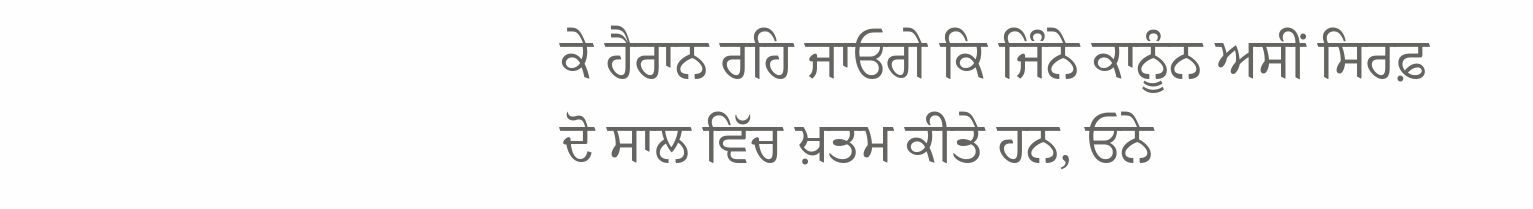ਕੇ ਹੈਰਾਨ ਰਹਿ ਜਾਓਗੇ ਕਿ ਜਿੰਨੇ ਕਾਨੂੰਨ ਅਸੀਂ ਸਿਰਫ਼ ਦੋ ਸਾਲ ਵਿੱਚ ਖ਼ਤਮ ਕੀਤੇ ਹਨ, ਓਨੇ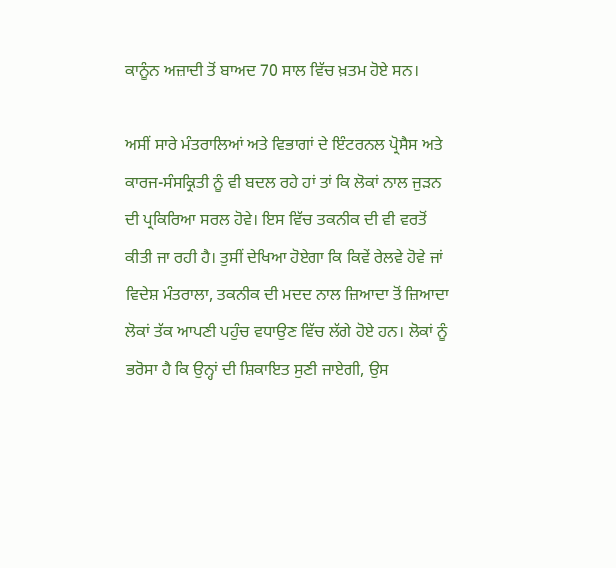ਕਾਨੂੰਨ ਅਜ਼ਾਦੀ ਤੋਂ ਬਾਅਦ 70 ਸਾਲ ਵਿੱਚ ਖ਼ਤਮ ਹੋਏ ਸਨ।

ਅਸੀਂ ਸਾਰੇ ਮੰਤਰਾਲਿਆਂ ਅਤੇ ਵਿਭਾਗਾਂ ਦੇ ਇੰਟਰਨਲ ਪ੍ਰੋਸੈਸ ਅਤੇ ਕਾਰਜ-ਸੰਸਕ੍ਰਿਤੀ ਨੂੰ ਵੀ ਬਦਲ ਰਹੇ ਹਾਂ ਤਾਂ ਕਿ ਲੋਕਾਂ ਨਾਲ ਜੁੜਨ ਦੀ ਪ੍ਰਕਿਰਿਆ ਸਰਲ ਹੋਵੇ। ਇਸ ਵਿੱਚ ਤਕਨੀਕ ਦੀ ਵੀ ਵਰਤੋਂ ਕੀਤੀ ਜਾ ਰਹੀ ਹੈ। ਤੁਸੀਂ ਦੇਖਿਆ ਹੋਏਗਾ ਕਿ ਕਿਵੇਂ ਰੇਲਵੇ ਹੋਵੇ ਜਾਂ ਵਿਦੇਸ਼ ਮੰਤਰਾਲਾ, ਤਕਨੀਕ ਦੀ ਮਦਦ ਨਾਲ ਜ਼ਿਆਦਾ ਤੋਂ ਜ਼ਿਆਦਾ ਲੋਕਾਂ ਤੱਕ ਆਪਣੀ ਪਹੁੰਚ ਵਧਾਉਣ ਵਿੱਚ ਲੱਗੇ ਹੋਏ ਹਨ। ਲੋਕਾਂ ਨੂੰ ਭਰੋਸਾ ਹੈ ਕਿ ਉਨ੍ਹਾਂ ਦੀ ਸ਼ਿਕਾਇਤ ਸੁਣੀ ਜਾਏਗੀ, ਉਸ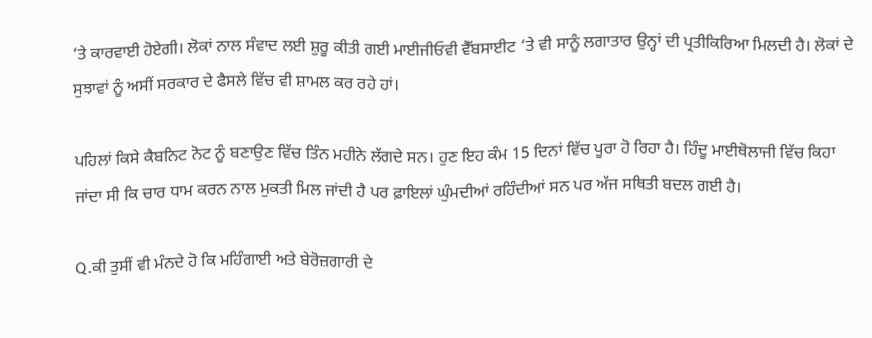‘ਤੇ ਕਾਰਵਾਈ ਹੋਏਗੀ। ਲੋਕਾਂ ਨਾਲ ਸੰਵਾਦ ਲਈ ਸ਼ੁਰੂ ਕੀਤੀ ਗਈ ਮਾਈਜੀਓਵੀ ਵੈੱਬਸਾਈਟ ‘ਤੇ ਵੀ ਸਾਨੂੰ ਲਗਾਤਾਰ ਉਨ੍ਹਾਂ ਦੀ ਪ੍ਰਤੀਕਿਰਿਆ ਮਿਲਦੀ ਹੈ। ਲੋਕਾਂ ਦੇ ਸੁਝਾਵਾਂ ਨੂੰ ਅਸੀਂ ਸਰਕਾਰ ਦੇ ਫੈਸਲੇ ਵਿੱਚ ਵੀ ਸ਼ਾਮਲ ਕਰ ਰਹੇ ਹਾਂ।

ਪਹਿਲਾਂ ਕਿਸੇ ਕੈਬਨਿਟ ਨੋਟ ਨੂੰ ਬਣਾਉਣ ਵਿੱਚ ਤਿੰਨ ਮਹੀਨੇ ਲੱਗਦੇ ਸਨ। ਹੁਣ ਇਹ ਕੰਮ 15 ਦਿਨਾਂ ਵਿੱਚ ਪੂਰਾ ਹੋ ਰਿਹਾ ਹੈ। ਹਿੰਦੂ ਮਾਈਥੋਲਾਜੀ ਵਿੱਚ ਕਿਹਾ ਜਾਂਦਾ ਸੀ ਕਿ ਚਾਰ ਧਾਮ ਕਰਨ ਨਾਲ ਮੁਕਤੀ ਮਿਲ ਜਾਂਦੀ ਹੈ ਪਰ ਫ਼ਾਇਲਾਂ ਘੁੰਮਦੀਆਂ ਰਹਿੰਦੀਆਂ ਸਨ ਪਰ ਅੱਜ ਸਥਿਤੀ ਬਦਲ ਗਈ ਹੈ।

Q.ਕੀ ਤੁਸੀਂ ਵੀ ਮੰਨਦੇ ਹੋ ਕਿ ਮਹਿੰਗਾਈ ਅਤੇ ਬੇਰੋਜ਼ਗਾਰੀ ਦੇ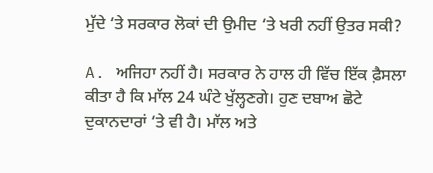ਮੁੱਦੇ ‘ਤੇ ਸਰਕਾਰ ਲੋਕਾਂ ਦੀ ਉਮੀਦ ‘ਤੇ ਖਰੀ ਨਹੀਂ ਉਤਰ ਸਕੀ?

A. ਅਜਿਹਾ ਨਹੀਂ ਹੈ। ਸਰਕਾਰ ਨੇ ਹਾਲ ਹੀ ਵਿੱਚ ਇੱਕ ਫ਼ੈਸਲਾ ਕੀਤਾ ਹੈ ਕਿ ਮਾੱਲ 24 ਘੰਟੇ ਖੁੱਲ੍ਹਣਗੇ। ਹੁਣ ਦਬਾਅ ਛੋਟੇ ਦੁਕਾਨਦਾਰਾਂ ‘ਤੇ ਵੀ ਹੈ। ਮਾੱਲ ਅਤੇ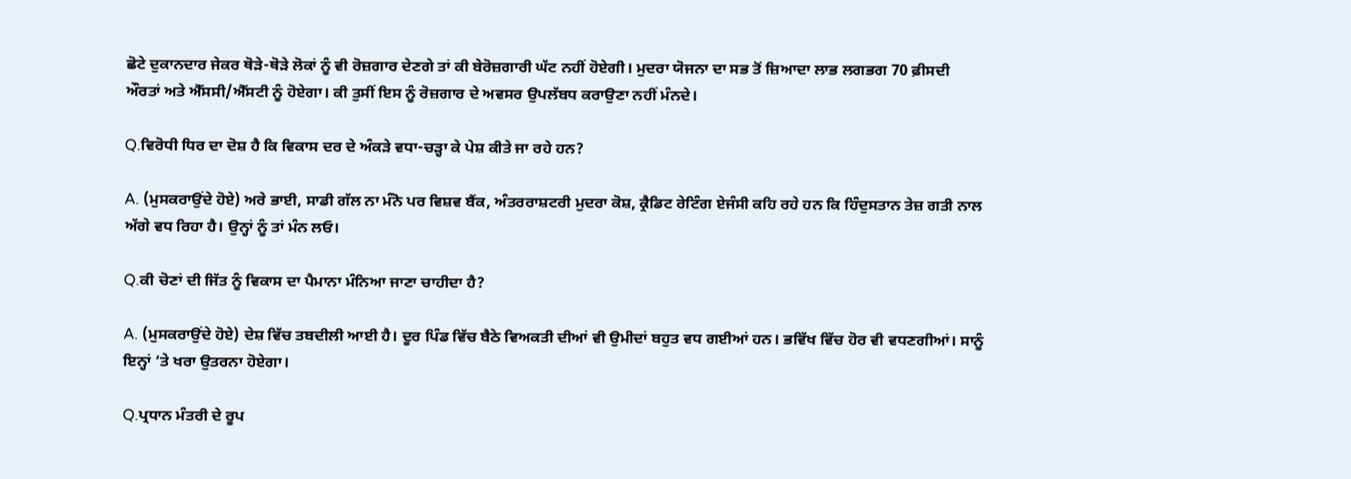ਛੋਟੇ ਦੁਕਾਨਦਾਰ ਜੇਕਰ ਥੋੜੇ-ਥੋੜੇ ਲੋਕਾਂ ਨੂੰ ਵੀ ਰੋਜ਼ਗਾਰ ਦੇਣਗੇ ਤਾਂ ਕੀ ਬੇਰੋਜ਼ਗਾਰੀ ਘੱਟ ਨਹੀਂ ਹੋਏਗੀ। ਮੁਦਰਾ ਯੋਜਨਾ ਦਾ ਸਭ ਤੋਂ ਜ਼ਿਆਦਾ ਲਾਭ ਲਗਭਗ 70 ਫ਼ੀਸਦੀ ਔਰਤਾਂ ਅਤੇ ਐੱਸਸੀ/ਐੱਸਟੀ ਨੂੰ ਹੋਏਗਾ। ਕੀ ਤੁਸੀਂ ਇਸ ਨੂੰ ਰੋਜ਼ਗਾਰ ਦੇ ਅਵਸਰ ਉਪਲੱਬਧ ਕਰਾਉਣਾ ਨਹੀਂ ਮੰਨਦੇ।

Q.ਵਿਰੋਧੀ ਧਿਰ ਦਾ ਦੋਸ਼ ਹੈ ਕਿ ਵਿਕਾਸ ਦਰ ਦੇ ਅੰਕੜੇ ਵਧਾ-ਚੜ੍ਹਾ ਕੇ ਪੇਸ਼ ਕੀਤੇ ਜਾ ਰਹੇ ਹਨ?

A. (ਮੁਸਕਰਾਉਂਦੇ ਹੋਏ) ਅਰੇ ਭਾਈ, ਸਾਡੀ ਗੱਲ ਨਾ ਮੰਨੋ ਪਰ ਵਿਸ਼ਵ ਬੈਂਕ, ਅੰਤਰਰਾਸ਼ਟਰੀ ਮੁਦਰਾ ਕੋਸ਼, ਕ੍ਰੈਡਿਟ ਰੇਟਿੰਗ ਏਜੰਸੀ ਕਹਿ ਰਹੇ ਹਨ ਕਿ ਹਿੰਦੁਸਤਾਨ ਤੇਜ਼ ਗਤੀ ਨਾਲ ਅੱਗੇ ਵਧ ਰਿਹਾ ਹੈ। ਉਨ੍ਹਾਂ ਨੂੰ ਤਾਂ ਮੰਨ ਲਓ।

Q.ਕੀ ਚੋਣਾਂ ਦੀ ਜਿੱਤ ਨੂੰ ਵਿਕਾਸ ਦਾ ਪੈਮਾਨਾ ਮੰਨਿਆ ਜਾਣਾ ਚਾਹੀਦਾ ਹੈ?

A. (ਮੁਸਕਰਾਉਂਦੇ ਹੋਏ) ਦੇਸ਼ ਵਿੱਚ ਤਬਦੀਲੀ ਆਈ ਹੈ। ਦੂਰ ਪਿੰਡ ਵਿੱਚ ਬੈਠੇ ਵਿਅਕਤੀ ਦੀਆਂ ਵੀ ਉਮੀਦਾਂ ਬਹੁਤ ਵਧ ਗਈਆਂ ਹਨ। ਭਵਿੱਖ ਵਿੱਚ ਹੋਰ ਵੀ ਵਧਣਗੀਆਂ। ਸਾਨੂੰ ਇਨ੍ਹਾਂ ‘ਤੇ ਖਰਾ ਉਤਰਨਾ ਹੋਏਗਾ।

Q.ਪ੍ਰਧਾਨ ਮੰਤਰੀ ਦੇ ਰੂਪ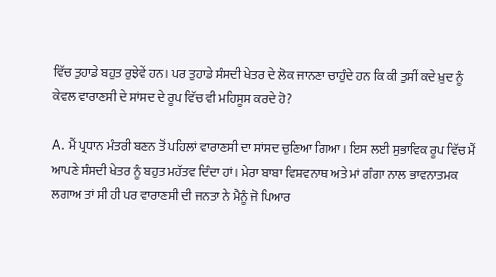ਵਿੱਚ ਤੁਹਾਡੇ ਬਹੁਤ ਰੁਝੇਵੇਂ ਹਨ। ਪਰ ਤੁਹਾਡੇ ਸੰਸਦੀ ਖੇਤਰ ਦੇ ਲੋਕ ਜਾਨਣਾ ਚਾਹੁੰਦੇ ਹਨ ਕਿ ਕੀ ਤੁਸੀਂ ਕਦੇ ਖ਼ੁਦ ਨੂੰ ਕੇਵਲ ਵਾਰਾਣਸੀ ਦੇ ਸਾਂਸਦ ਦੇ ਰੂਪ ਵਿੱਚ ਵੀ ਮਹਿਸੂਸ ਕਰਦੇ ਹੋ?

A. ਮੈਂ ਪ੍ਰਧਾਨ ਮੰਤਰੀ ਬਣਨ ਤੋਂ ਪਹਿਲਾਂ ਵਾਰਾਣਸੀ ਦਾ ਸਾਂਸਦ ਚੁਣਿਆ ਗਿਆ। ਇਸ ਲਈ ਸੁਭਾਵਿਕ ਰੂਪ ਵਿੱਚ ਮੈਂ ਆਪਣੇ ਸੰਸਦੀ ਖੇਤਰ ਨੂੰ ਬਹੁਤ ਮਹੱਤਵ ਦਿੰਦਾ ਹਾਂ। ਮੇਰਾ ਬਾਬਾ ਵਿਸ਼ਵਨਾਥ ਅਤੇ ਮਾਂ ਗੰਗਾ ਨਾਲ ਭਾਵਨਾਤਮਕ ਲਗਾਅ ਤਾਂ ਸੀ ਹੀ ਪਰ ਵਾਰਾਣਸੀ ਦੀ ਜਨਤਾ ਨੇ ਮੈਨੂੰ ਜੋ ਪਿਆਰ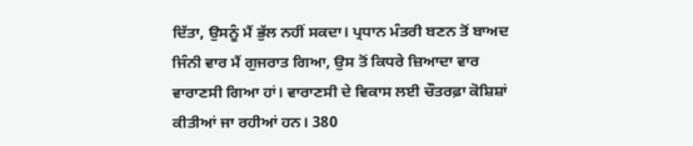ਦਿੱਤਾ, ਉਸਨੂੰ ਮੈਂ ਭੁੱਲ ਨਹੀਂ ਸਕਦਾ। ਪ੍ਰਧਾਨ ਮੰਤਰੀ ਬਣਨ ਤੋਂ ਬਾਅਦ ਜਿੰਨੀ ਵਾਰ ਮੈਂ ਗੁਜਰਾਤ ਗਿਆ, ਉਸ ਤੋਂ ਕਿਧਰੇ ਜ਼ਿਆਦਾ ਵਾਰ ਵਾਰਾਣਸੀ ਗਿਆ ਹਾਂ। ਵਾਰਾਣਸੀ ਦੇ ਵਿਕਾਸ ਲਈ ਚੌਤਰਫ਼ਾ ਕੋਸ਼ਿਸ਼ਾਂ ਕੀਤੀਆਂ ਜਾ ਰਹੀਆਂ ਹਨ। 380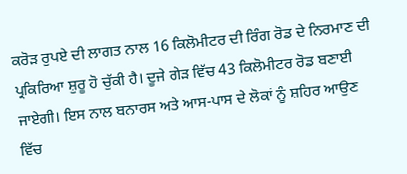ਕਰੋੜ ਰੁਪਏ ਦੀ ਲਾਗਤ ਨਾਲ 16 ਕਿਲੋਮੀਟਰ ਦੀ ਰਿੰਗ ਰੋਡ ਦੇ ਨਿਰਮਾਣ ਦੀ ਪ੍ਰਕਿਰਿਆ ਸ਼ੁਰੂ ਹੋ ਚੁੱਕੀ ਹੈ। ਦੂਜੇ ਗੇੜ ਵਿੱਚ 43 ਕਿਲੋਮੀਟਰ ਰੋਡ ਬਣਾਈ ਜਾਏਗੀ। ਇਸ ਨਾਲ ਬਨਾਰਸ ਅਤੇ ਆਸ-ਪਾਸ ਦੇ ਲੋਕਾਂ ਨੂੰ ਸ਼ਹਿਰ ਆਉਣ ਵਿੱਚ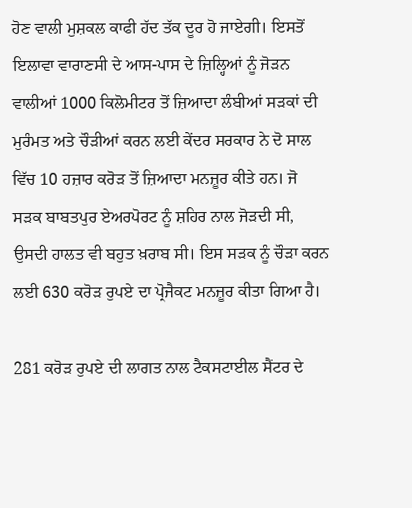ਹੋਣ ਵਾਲੀ ਮੁਸ਼ਕਲ ਕਾਫੀ ਹੱਦ ਤੱਕ ਦੂਰ ਹੋ ਜਾਏਗੀ। ਇਸਤੋਂ ਇਲਾਵਾ ਵਾਰਾਣਸੀ ਦੇ ਆਸ-ਪਾਸ ਦੇ ਜ਼ਿਲ੍ਹਿਆਂ ਨੂੰ ਜੋੜਨ ਵਾਲੀਆਂ 1000 ਕਿਲੋਮੀਟਰ ਤੋਂ ਜ਼ਿਆਦਾ ਲੰਬੀਆਂ ਸੜਕਾਂ ਦੀ ਮੁਰੰਮਤ ਅਤੇ ਚੌੜੀਆਂ ਕਰਨ ਲਈ ਕੇਂਦਰ ਸਰਕਾਰ ਨੇ ਦੋ ਸਾਲ ਵਿੱਚ 10 ਹਜ਼ਾਰ ਕਰੋੜ ਤੋਂ ਜ਼ਿਆਦਾ ਮਨਜ਼ੂਰ ਕੀਤੇ ਹਨ। ਜੋ ਸੜਕ ਬਾਬਤਪੁਰ ਏਅਰਪੋਰਟ ਨੂੰ ਸ਼ਹਿਰ ਨਾਲ ਜੋੜਦੀ ਸੀ, ਉਸਦੀ ਹਾਲਤ ਵੀ ਬਹੁਤ ਖ਼ਰਾਬ ਸੀ। ਇਸ ਸੜਕ ਨੂੰ ਚੌੜਾ ਕਰਨ ਲਈ 630 ਕਰੋੜ ਰੁਪਏ ਦਾ ਪ੍ਰੋਜੈਕਟ ਮਨਜ਼ੂਰ ਕੀਤਾ ਗਿਆ ਹੈ।

281 ਕਰੋੜ ਰੁਪਏ ਦੀ ਲਾਗਤ ਨਾਲ ਟੈਕਸਟਾਈਲ ਸੈਂਟਰ ਦੇ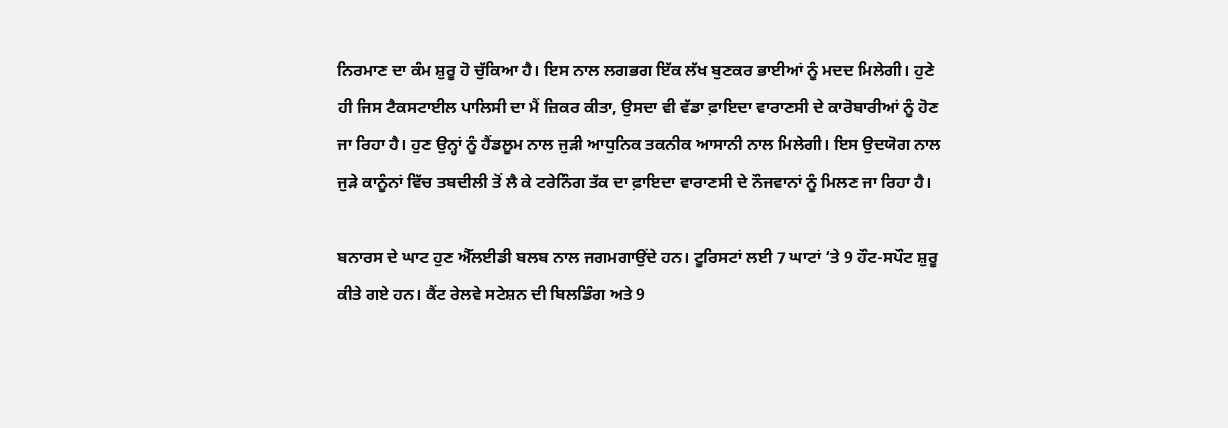ਨਿਰਮਾਣ ਦਾ ਕੰਮ ਸ਼ੁਰੂ ਹੋ ਚੁੱਕਿਆ ਹੈ। ਇਸ ਨਾਲ ਲਗਭਗ ਇੱਕ ਲੱਖ ਬੁਣਕਰ ਭਾਈਆਂ ਨੂੰ ਮਦਦ ਮਿਲੇਗੀ। ਹੁਣੇ ਹੀ ਜਿਸ ਟੈਕਸਟਾਈਲ ਪਾਲਿਸੀ ਦਾ ਮੈਂ ਜ਼ਿਕਰ ਕੀਤਾ, ਉਸਦਾ ਵੀ ਵੱਡਾ ਫ਼ਾਇਦਾ ਵਾਰਾਣਸੀ ਦੇ ਕਾਰੋਬਾਰੀਆਂ ਨੂੰ ਹੋਣ ਜਾ ਰਿਹਾ ਹੈ। ਹੁਣ ਉਨ੍ਹਾਂ ਨੂੰ ਹੈਂਡਲੂਮ ਨਾਲ ਜੁੜੀ ਆਧੁਨਿਕ ਤਕਨੀਕ ਆਸਾਨੀ ਨਾਲ ਮਿਲੇਗੀ। ਇਸ ਉਦਯੋਗ ਨਾਲ ਜੁੜੇ ਕਾਨੂੰਨਾਂ ਵਿੱਚ ਤਬਦੀਲੀ ਤੋਂ ਲੈ ਕੇ ਟਰੇਨਿੰਗ ਤੱਕ ਦਾ ਫ਼ਾਇਦਾ ਵਾਰਾਣਸੀ ਦੇ ਨੌਜਵਾਨਾਂ ਨੂੰ ਮਿਲਣ ਜਾ ਰਿਹਾ ਹੈ।

ਬਨਾਰਸ ਦੇ ਘਾਟ ਹੁਣ ਐੱਲਈਡੀ ਬਲਬ ਨਾਲ ਜਗਮਗਾਉਂਦੇ ਹਨ। ਟੂਰਿਸਟਾਂ ਲਈ 7 ਘਾਟਾਂ ‘ਤੇ 9 ਹੌਟ-ਸਪੌਟ ਸ਼ੁਰੂ ਕੀਤੇ ਗਏ ਹਨ। ਕੈਂਟ ਰੇਲਵੇ ਸਟੇਸ਼ਨ ਦੀ ਬਿਲਡਿੰਗ ਅਤੇ 9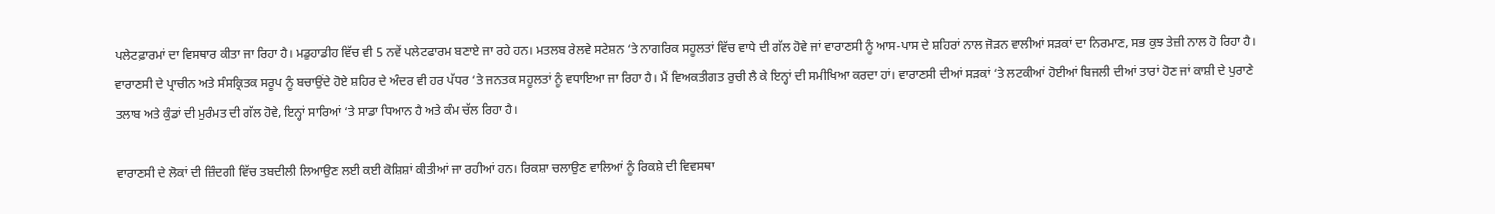ਪਲੇਟਫ਼ਾਰਮਾਂ ਦਾ ਵਿਸਥਾਰ ਕੀਤਾ ਜਾ ਰਿਹਾ ਹੈ। ਮਡੁਹਾਡੀਹ ਵਿੱਚ ਵੀ 5 ਨਵੇਂ ਪਲੇਟਫਾਰਮ ਬਣਾਏ ਜਾ ਰਹੇ ਹਨ। ਮਤਲਬ ਰੇਲਵੇ ਸਟੇਸ਼ਨ ‘ਤੇ ਨਾਗਰਿਕ ਸਹੂਲਤਾਂ ਵਿੱਚ ਵਾਧੇ ਦੀ ਗੱਲ ਹੋਵੇ ਜਾਂ ਵਾਰਾਣਸੀ ਨੂੰ ਆਸ-ਪਾਸ ਦੇ ਸ਼ਹਿਰਾਂ ਨਾਲ ਜੋੜਨ ਵਾਲੀਆਂ ਸੜਕਾਂ ਦਾ ਨਿਰਮਾਣ, ਸਭ ਕੁਝ ਤੇਜ਼ੀ ਨਾਲ ਹੋ ਰਿਹਾ ਹੈ। ਵਾਰਾਣਸੀ ਦੇ ਪ੍ਰਾਚੀਨ ਅਤੇ ਸੰਸਕ੍ਰਿਤਕ ਸਰੂਪ ਨੂੰ ਬਚਾਉਂਦੇ ਹੋਏ ਸ਼ਹਿਰ ਦੇ ਅੰਦਰ ਵੀ ਹਰ ਪੱਧਰ ‘ਤੇ ਜਨਤਕ ਸਹੂਲਤਾਂ ਨੂੰ ਵਧਾਇਆ ਜਾ ਰਿਹਾ ਹੈ। ਮੈਂ ਵਿਅਕਤੀਗਤ ਰੁਚੀ ਲੈ ਕੇ ਇਨ੍ਹਾਂ ਦੀ ਸਮੀਖਿਆ ਕਰਦਾ ਹਾਂ। ਵਾਰਾਣਸੀ ਦੀਆਂ ਸੜਕਾਂ ‘ਤੇ ਲਟਕੀਆਂ ਹੋਈਆਂ ਬਿਜਲੀ ਦੀਆਂ ਤਾਰਾਂ ਹੋਣ ਜਾਂ ਕਾਸ਼ੀ ਦੇ ਪੁਰਾਣੇ ਤਲਾਬ ਅਤੇ ਕੁੰਡਾਂ ਦੀ ਮੁਰੰਮਤ ਦੀ ਗੱਲ ਹੋਵੇ, ਇਨ੍ਹਾਂ ਸਾਰਿਆਂ ‘ਤੇ ਸਾਡਾ ਧਿਆਨ ਹੈ ਅਤੇ ਕੰਮ ਚੱਲ ਰਿਹਾ ਹੈ।

ਵਾਰਾਣਸੀ ਦੇ ਲੋਕਾਂ ਦੀ ਜ਼ਿੰਦਗੀ ਵਿੱਚ ਤਬਦੀਲੀ ਲਿਆਉਣ ਲਈ ਕਈ ਕੋਸ਼ਿਸ਼ਾਂ ਕੀਤੀਆਂ ਜਾ ਰਹੀਆਂ ਹਨ। ਰਿਕਸ਼ਾ ਚਲਾਉਣ ਵਾਲਿਆਂ ਨੂੰ ਰਿਕਸ਼ੇ ਦੀ ਵਿਵਸਥਾ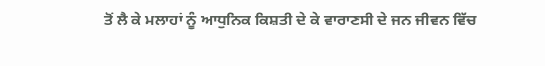ਤੋਂ ਲੈ ਕੇ ਮਲਾਹਾਂ ਨੂੰ ਆਧੁਨਿਕ ਕਿਸ਼ਤੀ ਦੇ ਕੇ ਵਾਰਾਣਸੀ ਦੇ ਜਨ ਜੀਵਨ ਵਿੱਚ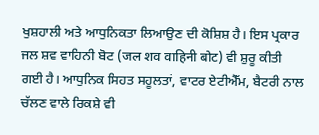ਖੁਸ਼ਹਾਲੀ ਅਤੇ ਆਧੁਨਿਕਤਾ ਲਿਆਉਣ ਦੀ ਕੋਸ਼ਿਸ਼ ਹੈ। ਇਸ ਪ੍ਰਕਾਰ ਜਲ ਸ਼ਵ ਵਾਹਿਨੀ ਬੋਟ (जल शव वाहिनी बोट) ਵੀ ਸ਼ੁਰੂ ਕੀਤੀ ਗਈ ਹੈ। ਆਧੁਨਿਕ ਸਿਹਤ ਸਹੂਲਤਾਂ, ਵਾਟਰ ਏਟੀਐੱਮ, ਬੈਟਰੀ ਨਾਲ ਚੱਲਣ ਵਾਲੇ ਰਿਕਸ਼ੇ ਵੀ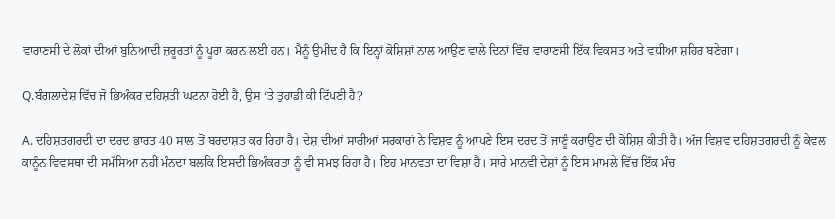ਵਾਰਾਣਸੀ ਦੇ ਲੋਕਾਂ ਦੀਆਂ ਬੁਨਿਆਦੀ ਜ਼ਰੂਰਤਾਂ ਨੂੰ ਪੂਰਾ ਕਰਨ ਲਈ ਹਨ। ਮੈਨੂੰ ਉਮੀਦ ਹੈ ਕਿ ਇਨ੍ਹਾਂ ਕੋਸ਼ਿਸ਼ਾਂ ਨਾਲ ਆਉਣ ਵਾਲੇ ਦਿਨਾਂ ਵਿੱਚ ਵਾਰਾਣਸੀ ਇੱਕ ਵਿਕਸਤ ਅਤੇ ਵਧੀਆ ਸ਼ਹਿਰ ਬਣੇਗਾ।

Q.ਬੰਗਲਾਦੇਸ਼ ਵਿੱਚ ਜੋ ਭਿਅੰਕਰ ਦਹਿਸ਼ਤੀ ਘਟਨਾ ਹੋਈ ਹੈ, ਉਸ ‘ਤੇ ਤੁਹਾਡੀ ਕੀ ਟਿੱਪਣੀ ਹੈ?

A. ਦਹਿਸ਼ਤਗਰਦੀ ਦਾ ਦਰਦ ਭਾਰਤ 40 ਸਾਲ ਤੋਂ ਬਰਦਾਸ਼ਤ ਕਰ ਰਿਹਾ ਹੈ। ਦੇਸ਼ ਦੀਆਂ ਸਾਰੀਆਂ ਸਰਕਾਰਾਂ ਨੇ ਵਿਸ਼ਵ ਨੂੰ ਆਪਣੇ ਇਸ ਦਰਦ ਤੋਂ ਜਾਣੂੰ ਕਰਾਉਣ ਦੀ ਕੋਸ਼ਿਸ਼ ਕੀਤੀ ਹੈ। ਅੱਜ ਵਿਸ਼ਵ ਦਹਿਸ਼ਤਗਰਦੀ ਨੂੰ ਕੇਵਲ ਕਾਨੂੰਨ ਵਿਵਸਥਾ ਦੀ ਸਮੱਸਿਆ ਨਹੀਂ ਮੰਨਦਾ ਬਲਕਿ ਇਸਦੀ ਭਿਅੰਕਰਤਾ ਨੂੰ ਵੀ ਸਮਝ ਰਿਹਾ ਹੈ। ਇਹ ਮਾਨਵਤਾ ਦਾ ਵਿਸ਼ਾ ਹੈ। ਸਾਰੇ ਮਾਨਵੀ ਦੇਸ਼ਾਂ ਨੂੰ ਇਸ ਮਾਮਲੇ ਵਿੱਚ ਇੱਕ ਮੰਚ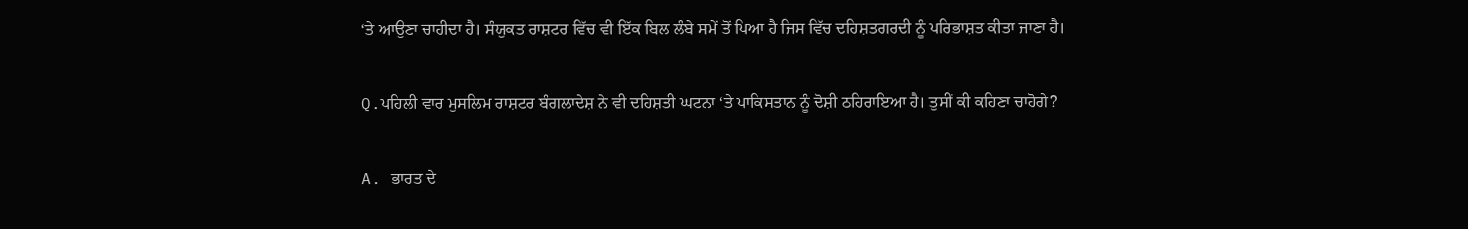‘ਤੇ ਆਉਣਾ ਚਾਹੀਦਾ ਹੈ। ਸੰਯੁਕਤ ਰਾਸ਼ਟਰ ਵਿੱਚ ਵੀ ਇੱਕ ਬਿਲ ਲੰਬੇ ਸਮੇਂ ਤੋਂ ਪਿਆ ਹੈ ਜਿਸ ਵਿੱਚ ਦਹਿਸ਼ਤਗਰਦੀ ਨੂੰ ਪਰਿਭਾਸ਼ਤ ਕੀਤਾ ਜਾਣਾ ਹੈ।

Q.ਪਹਿਲੀ ਵਾਰ ਮੁਸਲਿਮ ਰਾਸ਼ਟਰ ਬੰਗਲਾਦੇਸ਼ ਨੇ ਵੀ ਦਹਿਸ਼ਤੀ ਘਟਨਾ ‘ਤੇ ਪਾਕਿਸਤਾਨ ਨੂੰ ਦੋਸ਼ੀ ਠਹਿਰਾਇਆ ਹੈ। ਤੁਸੀਂ ਕੀ ਕਹਿਣਾ ਚਾਹੋਗੇ?

A. ਭਾਰਤ ਦੇ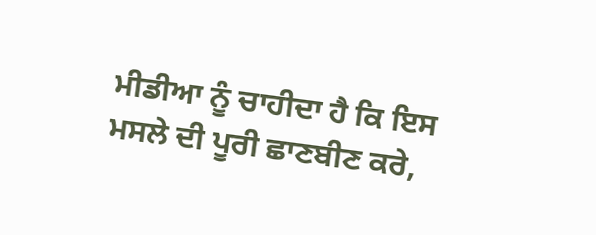ਮੀਡੀਆ ਨੂੰ ਚਾਹੀਦਾ ਹੈ ਕਿ ਇਸ ਮਸਲੇ ਦੀ ਪੂਰੀ ਛਾਣਬੀਣ ਕਰੇ,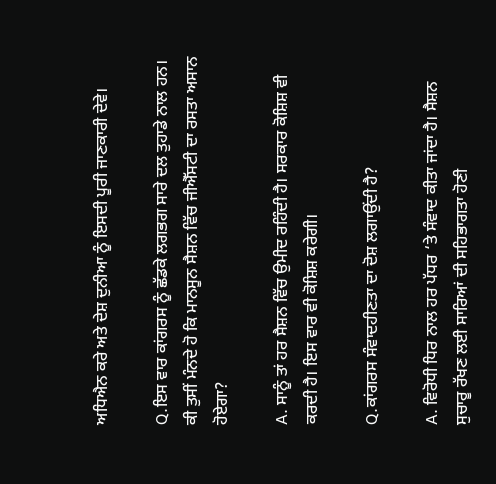ਅਧਿਐਨ ਕਰੇ ਅਤੇ ਦੇਸ਼ ਦੁਨੀਆ ਨੂੰ ਇਸਦੀ ਪੂਰੀ ਜਾਣਕਾਰੀ ਦੇਵੇ।

Q.ਇਸ ਵਾਰ ਕਾਂਗਰਸ ਨੂੰ ਛੱਡਕੇ ਲਗਭਗ ਸਾਰੇ ਦਲ ਤੁਹਾਡੇ ਨਾਲ ਹਨ। ਕੀ ਤੁਸੀਂ ਮੰਨਦੇ ਹੋ ਕਿ ਮਾਨਸੂਨ ਸੈਸ਼ਨ ਵਿੱਚ ਜੀਐੱਸਟੀ ਦਾ ਰਸਤਾ ਅਸਾਨ ਹੋਏਗਾ?

A. ਸਾਨੂੰ ਤਾਂ ਹਰ ਸੈਸ਼ਨ ਵਿੱਚ ਉਮੀਦ ਰਹਿੰਦੀ ਹੈ। ਸਰਕਾਰ ਕੋਸ਼ਿਸ਼ ਵੀ ਕਰਦੀ ਹੈ। ਇਸ ਵਾਰ ਵੀ ਕੋਸ਼ਿਸ਼ ਕਰੇਗੀ।

Q.ਕਾਂਗਰਸ ਸੰਵਾਦਹੀਣਤਾ ਦਾ ਦੋਸ਼ ਲਗਾਉਂਦੀ ਹੈ?

A. ਵਿਰੋਧੀ ਧਿਰ ਨਾਲ ਹਰ ਪੱਧਰ ‘ਤੇ ਸੰਵਾਦ ਕੀਤਾ ਜਾਂਦਾ ਹੈ। ਸੈਸ਼ਨ ਸੁਚਾਰੂ ਰੱਖਣ ਲਈ ਸਾਰਿਆਂ ਦੀ ਸਹਿਭਾਗਤਾ ਹੋਣੀ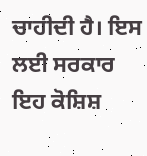ਚਾਹੀਦੀ ਹੈ। ਇਸ ਲਈ ਸਰਕਾਰ ਇਹ ਕੋਸ਼ਿਸ਼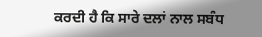ਕਰਦੀ ਹੈ ਕਿ ਸਾਰੇ ਦਲਾਂ ਨਾਲ ਸਬੰਧ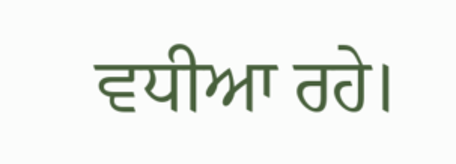ਵਧੀਆ ਰਹੇ।